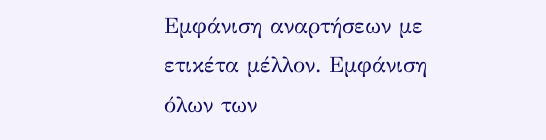Εμφάνιση αναρτήσεων με ετικέτα μέλλον. Εμφάνιση όλων των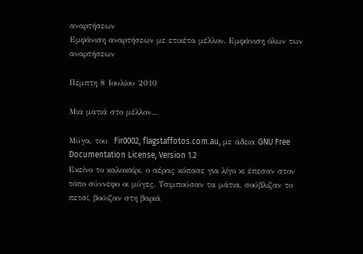αναρτήσεων
Εμφάνιση αναρτήσεων με ετικέτα μέλλον. Εμφάνιση όλων των αναρτήσεων

Πέμπτη 8 Ιουλίου 2010

Μια ματιά στο μέλλον...

Μύγα, του  Fir0002, flagstaffotos.com.au, με άδεια GNU Free Documentation License, Version 1.2
Εκείνο το καλοκαίρι, ο αέρας κόπασε για λίγο κι έπεσαν στον τόπο σύννεφο οι μύγες. Τσιμπούσαν τα μάτια, σούβλιζαν το πετσί, βούιζαν στη βαριά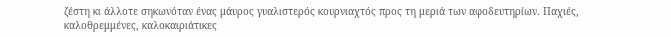ζέστη κι άλλοτε σηκωνόταν ένας μάυρος γυαλιστερός κουρνιαχτός προς τη μεριά των αφοδευτηρίων. Παχιές, καλοθρεμμένες, καλοκαιριάτικες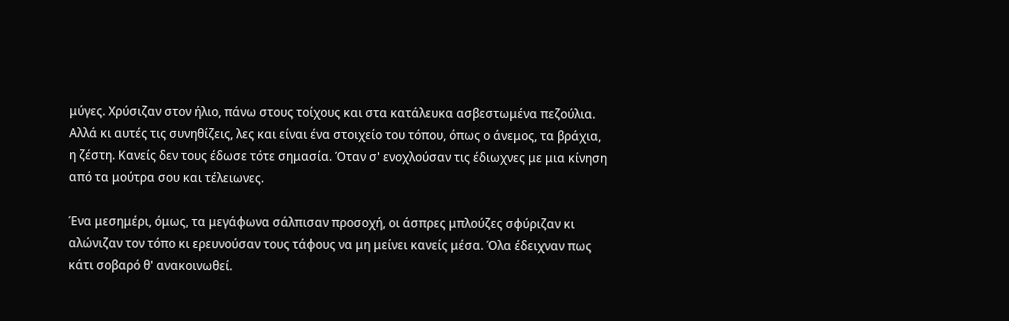μύγες. Χρύσιζαν στον ήλιο, πάνω στους τοίχους και στα κατάλευκα ασβεστωμένα πεζούλια. Αλλά κι αυτές τις συνηθίζεις, λες και είναι ένα στοιχείο του τόπου, όπως ο άνεμος, τα βράχια, η ζέστη. Κανείς δεν τους έδωσε τότε σημασία. Όταν σ' ενοχλούσαν τις έδιωχνες με μια κίνηση από τα μούτρα σου και τέλειωνες.

Ένα μεσημέρι, όμως, τα μεγάφωνα σάλπισαν προσοχή, οι άσπρες μπλούζες σφύριζαν κι αλώνιζαν τον τόπο κι ερευνούσαν τους τάφους να μη μείνει κανείς μέσα. Όλα έδειχναν πως κάτι σοβαρό θ' ανακοινωθεί.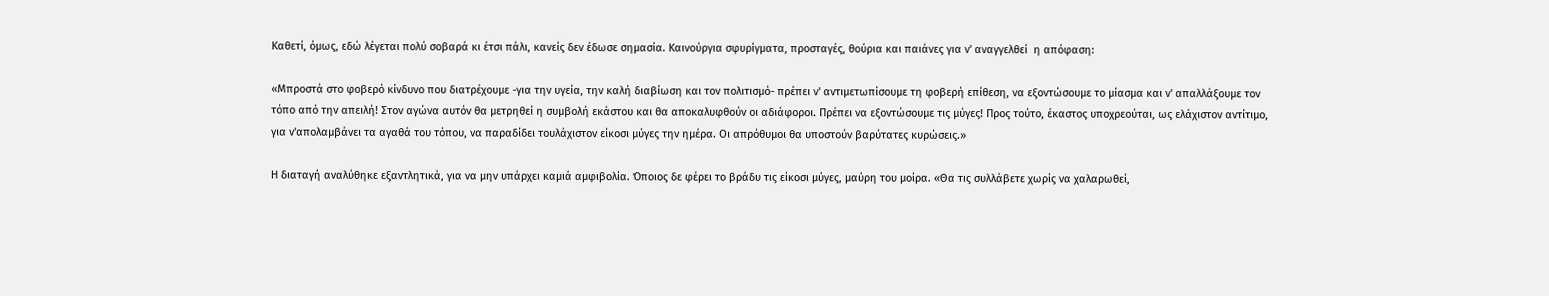Καθετί, όμως, εδώ λέγεται πολύ σοβαρά κι έτσι πάλι, κανείς δεν έδωσε σημασία. Καινούργια σφυρίγματα, προσταγές, θούρια και παιάνες για ν' αναγγελθεί  η απόφαση:

«Μπροστά στο φοβερό κίνδυνο που διατρέχουμε -για την υγεία, την καλή διαβίωση και τον πολιτισμό- πρέπει ν' αντιμετωπίσουμε τη φοβερή επίθεση, να εξοντώσουμε το μίασμα και ν' απαλλάξουμε τον τόπο από την απειλή! Στον αγώνα αυτόν θα μετρηθεί η συμβολή εκάστου και θα αποκαλυφθούν οι αδιάφοροι. Πρέπει να εξοντώσουμε τις μύγες! Προς τούτο, έκαστος υποχρεούται, ως ελάχιστον αντίτιμο, για ν'απολαμβάνει τα αγαθά του τόπου, να παραδίδει τουλάχιστον είκοσι μύγες την ημέρα. Οι απρόθυμοι θα υποστούν βαρύτατες κυρώσεις.»

Η διαταγή αναλύθηκε εξαντλητικά, για να μην υπάρχει καμιά αμφιβολία. Όποιος δε φέρει το βράδυ τις είκοσι μύγες, μαύρη του μοίρα. «Θα τις συλλάβετε χωρίς να χαλαρωθεί,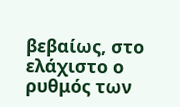βεβαίως, στο ελάχιστο ο ρυθμός των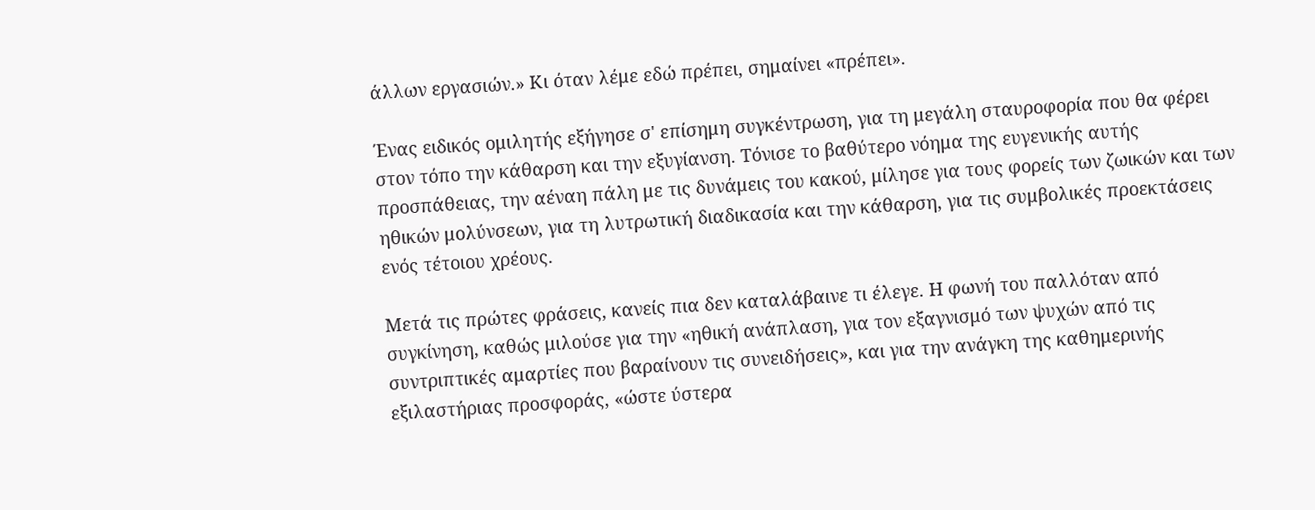άλλων εργασιών.» Κι όταν λέμε εδώ πρέπει, σημαίνει «πρέπει».

Ένας ειδικός ομιλητής εξήγησε σ' επίσημη συγκέντρωση, για τη μεγάλη σταυροφορία που θα φέρει στον τόπο την κάθαρση και την εξυγίανση. Τόνισε το βαθύτερο νόημα της ευγενικής αυτής προσπάθειας, την αέναη πάλη με τις δυνάμεις του κακού, μίλησε για τους φορείς των ζωικών και των ηθικών μολύνσεων, για τη λυτρωτική διαδικασία και την κάθαρση, για τις συμβολικές προεκτάσεις ενός τέτοιου χρέους.

Μετά τις πρώτες φράσεις, κανείς πια δεν καταλάβαινε τι έλεγε. Η φωνή του παλλόταν από συγκίνηση, καθώς μιλούσε για την «ηθική ανάπλαση, για τον εξαγνισμό των ψυχών από τις συντριπτικές αμαρτίες που βαραίνουν τις συνειδήσεις», και για την ανάγκη της καθημερινής εξιλαστήριας προσφοράς, «ώστε ύστερα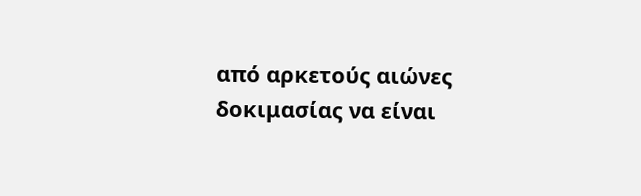από αρκετούς αιώνες δοκιμασίας να είναι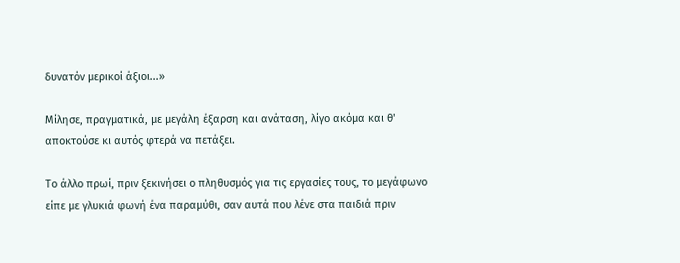δυνατόν μερικοί άξιοι...»

Μίλησε, πραγματικά, με μεγάλη έξαρση και ανάταση, λίγο ακόμα και θ' αποκτούσε κι αυτός φτερά να πετάξει.

Το άλλο πρωί, πριν ξεκινήσει ο πληθυσμός για τις εργασίες τους, το μεγάφωνο είπε με γλυκιά φωνή ένα παραμύθι, σαν αυτά που λένε στα παιδιά πριν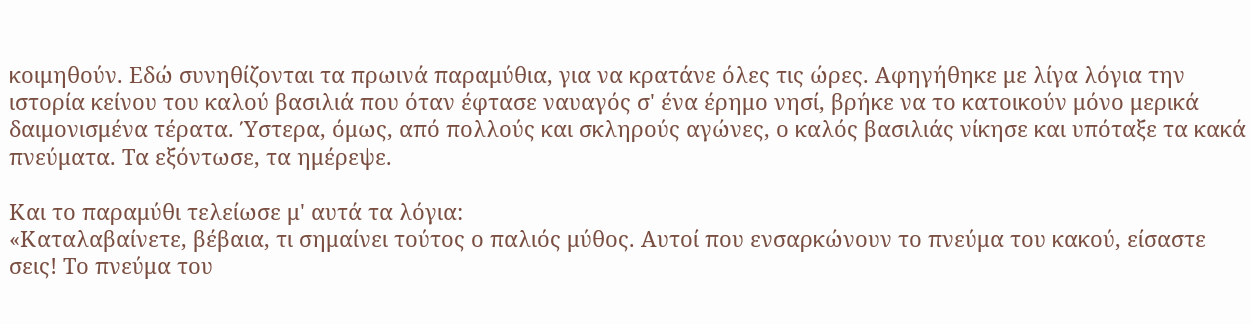κοιμηθούν. Εδώ συνηθίζονται τα πρωινά παραμύθια, για να κρατάνε όλες τις ώρες. Αφηγήθηκε με λίγα λόγια την ιστορία κείνου του καλού βασιλιά που όταν έφτασε ναυαγός σ' ένα έρημο νησί, βρήκε να το κατοικούν μόνο μερικά δαιμονισμένα τέρατα. Ύστερα, όμως, από πολλούς και σκληρούς αγώνες, ο καλός βασιλιάς νίκησε και υπόταξε τα κακά πνεύματα. Τα εξόντωσε, τα ημέρεψε.

Και το παραμύθι τελείωσε μ' αυτά τα λόγια:
«Καταλαβαίνετε, βέβαια, τι σημαίνει τούτος ο παλιός μύθος. Αυτοί που ενσαρκώνουν το πνεύμα του κακού, είσαστε σεις! Το πνεύμα του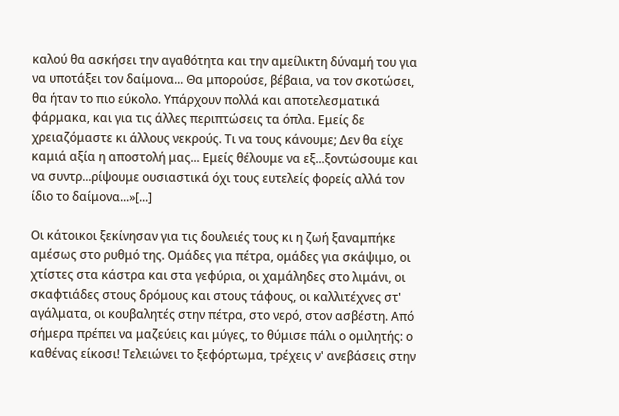καλού θα ασκήσει την αγαθότητα και την αμείλικτη δύναμή του για να υποτάξει τον δαίμονα... Θα μπορούσε, βέβαια, να τον σκοτώσει, θα ήταν το πιο εύκολο. Υπάρχουν πολλά και αποτελεσματικά φάρμακα, και για τις άλλες περιπτώσεις τα όπλα. Εμείς δε χρειαζόμαστε κι άλλους νεκρούς. Τι να τους κάνουμε; Δεν θα είχε καμιά αξία η αποστολή μας... Εμείς θέλουμε να εξ...ξοντώσουμε και να συντρ...ρίψουμε ουσιαστικά όχι τους ευτελείς φορείς αλλά τον ίδιο το δαίμονα...»[...]

Οι κάτοικοι ξεκίνησαν για τις δουλειές τους κι η ζωή ξαναμπήκε αμέσως στο ρυθμό της. Ομάδες για πέτρα, ομάδες για σκάψιμο, οι χτίστες στα κάστρα και στα γεφύρια, οι χαμάληδες στο λιμάνι, οι σκαφτιάδες στους δρόμους και στους τάφους, οι καλλιτέχνες στ' αγάλματα, οι κουβαλητές στην πέτρα, στο νερό, στον ασβέστη. Από σήμερα πρέπει να μαζεύεις και μύγες, το θύμισε πάλι ο ομιλητής: ο καθένας είκοσι! Τελειώνει το ξεφόρτωμα, τρέχεις ν' ανεβάσεις στην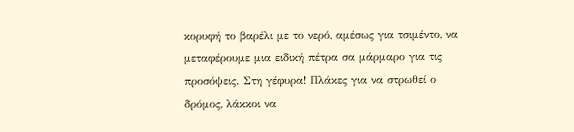κορυφή το βαρέλι με το νερό, αμέσως για τσιμέντο, να μεταφέρουμε μια ειδική πέτρα σα μάρμαρο για τις προσόψεις. Στη γέφυρα! Πλάκες για να στρωθεί ο δρόμος, λάκκοι να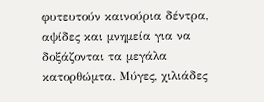φυτευτούν καινούρια δέντρα, αψίδες και μνημεία για να δοξάζονται τα μεγάλα κατορθώμτα. Μύγες, χιλιάδες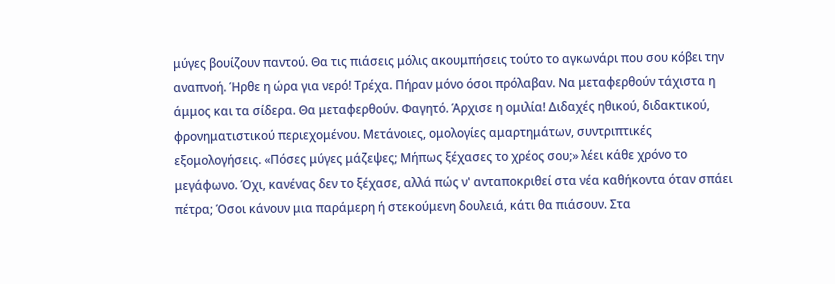μύγες βουίζουν παντού. Θα τις πιάσεις μόλις ακουμπήσεις τούτο το αγκωνάρι που σου κόβει την αναπνοή. Ήρθε η ώρα για νερό! Τρέχα. Πήραν μόνο όσοι πρόλαβαν. Να μεταφερθούν τάχιστα η άμμος και τα σίδερα. Θα μεταφερθούν. Φαγητό. Άρχισε η ομιλία! Διδαχές ηθικού, διδακτικού, φρονηματιστικού περιεχομένου. Μετάνοιες, ομολογίες αμαρτημάτων, συντριπτικές εξομολογήσεις. «Πόσες μύγες μάζεψες; Μήπως ξέχασες το χρέος σου;» λέει κάθε χρόνο το μεγάφωνο. Όχι, κανένας δεν το ξέχασε, αλλά πώς ν' ανταποκριθεί στα νέα καθήκοντα όταν σπάει πέτρα; Όσοι κάνουν μια παράμερη ή στεκούμενη δουλειά, κάτι θα πιάσουν. Στα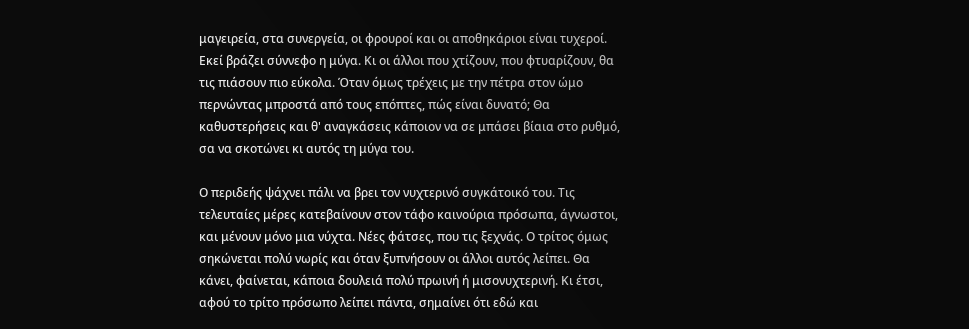μαγειρεία, στα συνεργεία, οι φρουροί και οι αποθηκάριοι είναι τυχεροί. Εκεί βράζει σύννεφο η μύγα. Κι οι άλλοι που χτίζουν, που φτυαρίζουν, θα τις πιάσουν πιο εύκολα. Όταν όμως τρέχεις με την πέτρα στον ώμο περνώντας μπροστά από τους επόπτες, πώς είναι δυνατό; Θα καθυστερήσεις και θ' αναγκάσεις κάποιον να σε μπάσει βίαια στο ρυθμό, σα να σκοτώνει κι αυτός τη μύγα του.

Ο περιδεής ψάχνει πάλι να βρει τον νυχτερινό συγκάτοικό του. Τις τελευταίες μέρες κατεβαίνουν στον τάφο καινούρια πρόσωπα, άγνωστοι, και μένουν μόνο μια νύχτα. Νέες φάτσες, που τις ξεχνάς. Ο τρίτος όμως σηκώνεται πολύ νωρίς και όταν ξυπνήσουν οι άλλοι αυτός λείπει. Θα κάνει, φαίνεται, κάποια δουλειά πολύ πρωινή ή μισονυχτερινή. Κι έτσι, αφού το τρίτο πρόσωπο λείπει πάντα, σημαίνει ότι εδώ και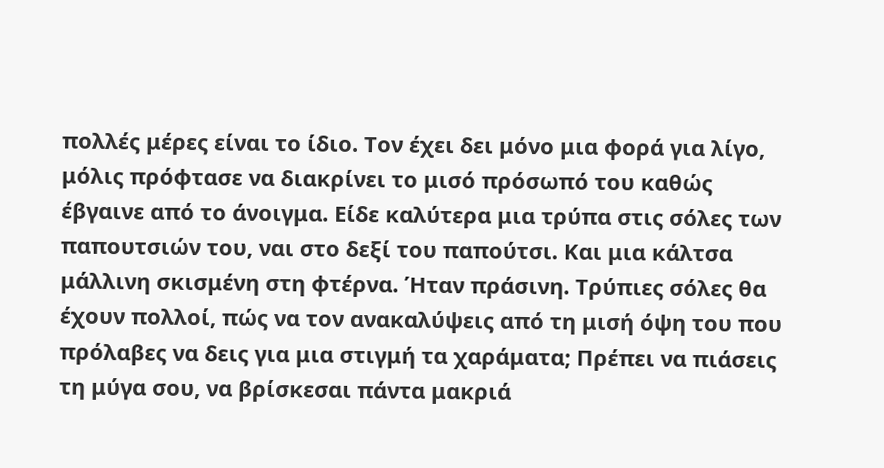πολλές μέρες είναι το ίδιο. Τον έχει δει μόνο μια φορά για λίγο, μόλις πρόφτασε να διακρίνει το μισό πρόσωπό του καθώς έβγαινε από το άνοιγμα. Είδε καλύτερα μια τρύπα στις σόλες των παπουτσιών του, ναι στο δεξί του παπούτσι. Και μια κάλτσα μάλλινη σκισμένη στη φτέρνα. Ήταν πράσινη. Τρύπιες σόλες θα έχουν πολλοί, πώς να τον ανακαλύψεις από τη μισή όψη του που πρόλαβες να δεις για μια στιγμή τα χαράματα; Πρέπει να πιάσεις τη μύγα σου, να βρίσκεσαι πάντα μακριά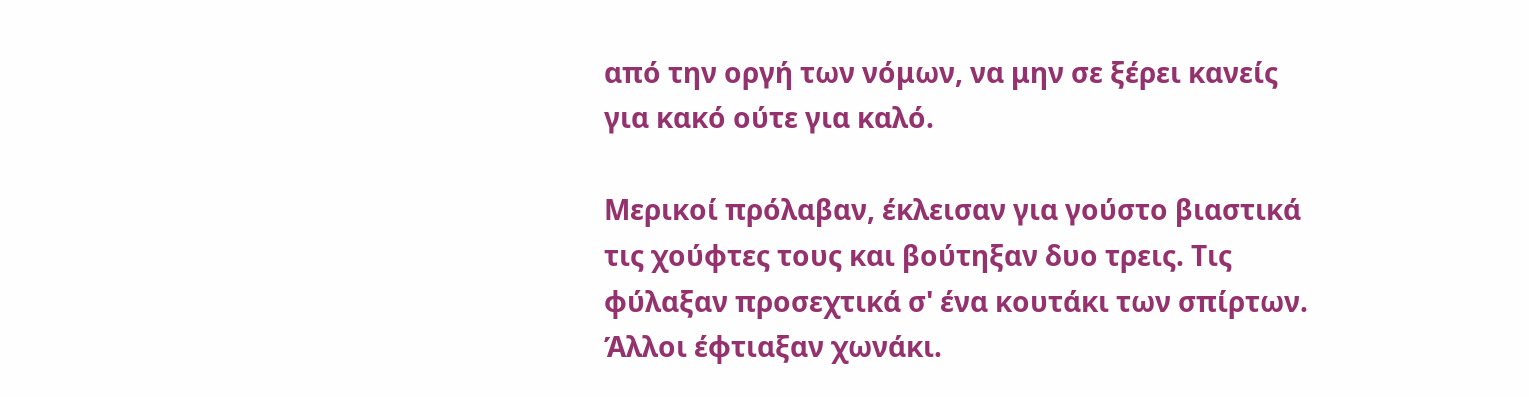από την οργή των νόμων, να μην σε ξέρει κανείς για κακό ούτε για καλό.

Μερικοί πρόλαβαν, έκλεισαν για γούστο βιαστικά τις χούφτες τους και βούτηξαν δυο τρεις. Τις φύλαξαν προσεχτικά σ' ένα κουτάκι των σπίρτων. Άλλοι έφτιαξαν χωνάκι.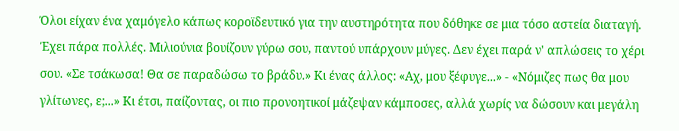Όλοι είχαν ένα χαμόγελο κάπως κοροϊδευτικό για την αυστηρότητα που δόθηκε σε μια τόσο αστεία διαταγή. Έχει πάρα πολλές. Μιλιούνια βουίζουν γύρω σου, παντού υπάρχουν μύγες. Δεν έχει παρά ν' απλώσεις το χέρι σου. «Σε τσάκωσα! Θα σε παραδώσω το βράδυ.» Κι ένας άλλος: «Αχ, μου ξέφυγε...» - «Νόμιζες πως θα μου γλίτωνες, ε;...» Κι έτσι, παίζοντας, οι πιο προνοητικοί μάζεψαν κάμποσες, αλλά χωρίς να δώσουν και μεγάλη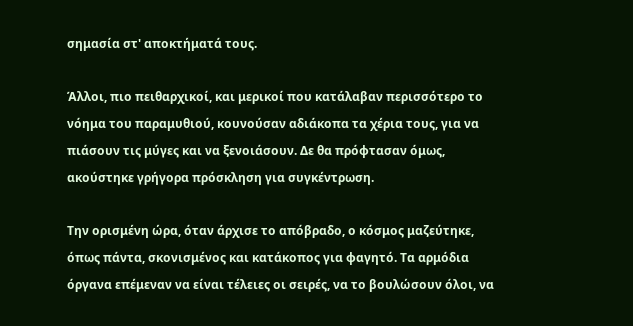σημασία στ' αποκτήματά τους.

Άλλοι, πιο πειθαρχικοί, και μερικοί που κατάλαβαν περισσότερο το νόημα του παραμυθιού, κουνούσαν αδιάκοπα τα χέρια τους, για να πιάσουν τις μύγες και να ξενοιάσουν. Δε θα πρόφτασαν όμως, ακούστηκε γρήγορα πρόσκληση για συγκέντρωση.

Την ορισμένη ώρα, όταν άρχισε το απόβραδο, ο κόσμος μαζεύτηκε, όπως πάντα, σκονισμένος και κατάκοπος για φαγητό. Τα αρμόδια όργανα επέμεναν να είναι τέλειες οι σειρές, να το βουλώσουν όλοι, να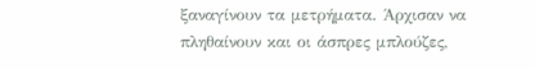ξαναγίνουν τα μετρήματα. Άρχισαν να πληθαίνουν και οι άσπρες μπλούζες,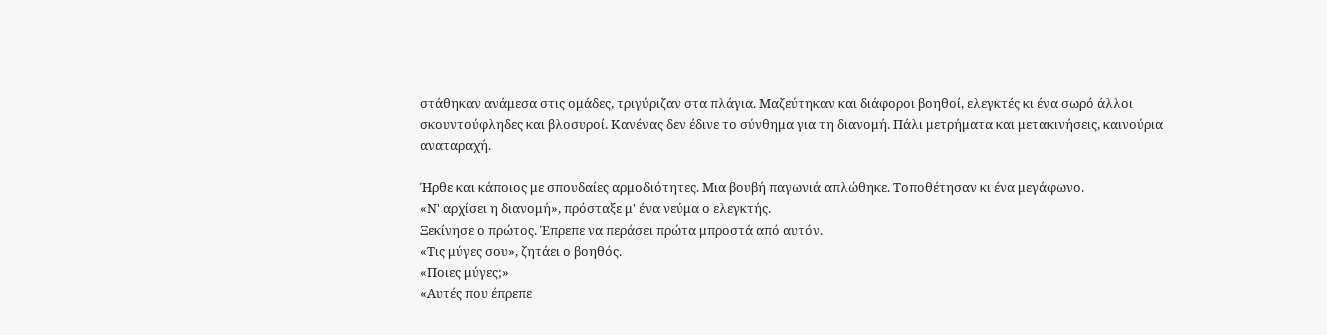στάθηκαν ανάμεσα στις ομάδες, τριγύριζαν στα πλάγια. Μαζεύτηκαν και διάφοροι βοηθοί, ελεγκτές κι ένα σωρό άλλοι σκουντούφληδες και βλοσυροί. Κανένας δεν έδινε το σύνθημα για τη διανομή. Πάλι μετρήματα και μετακινήσεις, καινούρια αναταραχή.

Ήρθε και κάποιος με σπουδαίες αρμοδιότητες. Μια βουβή παγωνιά απλώθηκε. Τοποθέτησαν κι ένα μεγάφωνο.
«Ν' αρχίσει η διανομή», πρόσταξε μ' ένα νεύμα ο ελεγκτής.
Ξεκίνησε ο πρώτος. Έπρεπε να περάσει πρώτα μπροστά από αυτόν.
«Τις μύγες σου», ζητάει ο βοηθός.
«Ποιες μύγες;»
«Αυτές που έπρεπε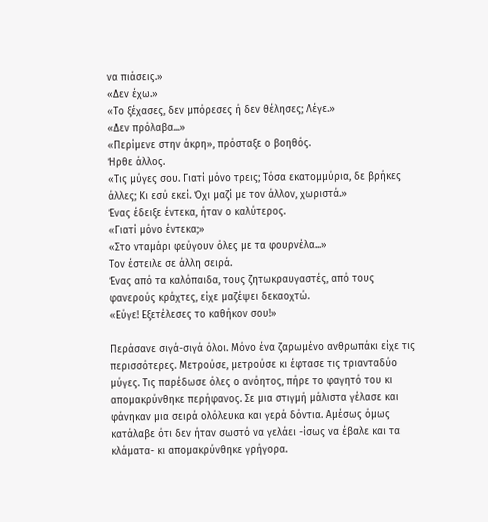να πιάσεις.»
«Δεν έχω.»
«Το ξέχασες, δεν μπόρεσες ή δεν θέλησες; Λέγε.»
«Δεν πρόλαβα...»
«Περίμενε στην άκρη», πρόσταξε ο βοηθός.
Ήρθε άλλος.
«Τις μύγες σου. Γιατί μόνο τρεις; Τόσα εκατομμύρια, δε βρήκες άλλες; Κι εσύ εκεί. Όχι μαζί με τον άλλον, χωριστά.»
Ένας έδειξε έντεκα, ήταν ο καλύτερος.
«Γιατί μόνο έντεκα;»
«Στο νταμάρι φεύγουν όλες με τα φουρνέλα...»
Τον έστειλε σε άλλη σειρά.
Ένας από τα καλόπαιδα, τους ζητωκραυγαστές, από τους φανερούς κράχτες, είχε μαζέψει δεκαοχτώ.
«Εύγε! Εξετέλεσες το καθήκον σου!»

Περάσανε σιγά-σιγά όλοι. Μόνο ένα ζαρωμένο ανθρωπάκι είχε τις περισσότερες. Μετρούσε, μετρούσε κι έφτασε τις τριανταδύο μύγες. Τις παρέδωσε όλες ο ανόητος, πήρε το φαγητό του κι απομακρύνθηκε περήφανος. Σε μια στιγμή μάλιστα γέλασε και φάνηκαν μια σειρά ολόλευκα και γερά δόντια. Αμέσως όμως κατάλαβε ότι δεν ήταν σωστό να γελάει -ίσως να έβαλε και τα κλάματα- κι απομακρύνθηκε γρήγορα.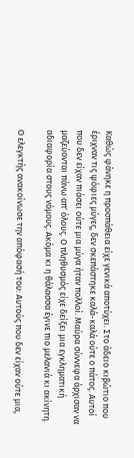Καθώς φάνηκε η προσπάθεια είχε γενικά αποτύχει. Στο άδειο κιβώτιο που έριχναν τις ψόφιες μύγες, δεν σκεπάστηκε καλά-καλά ούτε ο πάτος. Αυτοί που δεν είχαν πιάσει ούτε μια μύγα ήταν πολλοί. Μαύρα σύννεφα άρχισαν να μαζεύονται πάνω απ' όλους. Ο πληθυσμός είχε δείξει μια εγκληματική αδιαφορία στους νόμους. Ακόμα κι η θάλασσα έγινε πιο μελανιά κι ακίνητη.

Ο ελεγκτής ανακοίνωσε την απόφασή του: Αυτούς που δεν είχαν ούτε μια,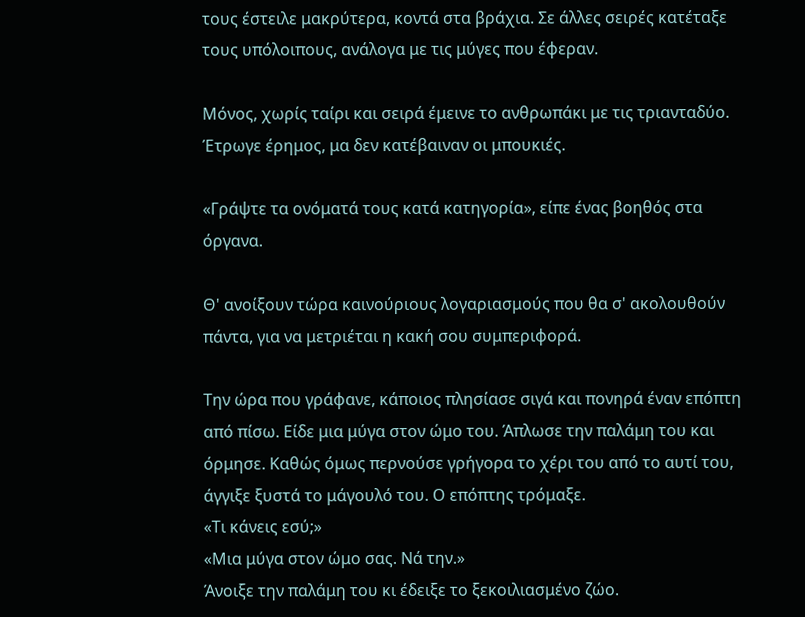τους έστειλε μακρύτερα, κοντά στα βράχια. Σε άλλες σειρές κατέταξε τους υπόλοιπους, ανάλογα με τις μύγες που έφεραν.

Μόνος, χωρίς ταίρι και σειρά έμεινε το ανθρωπάκι με τις τριανταδύο. Έτρωγε έρημος, μα δεν κατέβαιναν οι μπουκιές.

«Γράψτε τα ονόματά τους κατά κατηγορία», είπε ένας βοηθός στα όργανα.

Θ' ανοίξουν τώρα καινούριους λογαριασμούς που θα σ' ακολουθούν πάντα, για να μετριέται η κακή σου συμπεριφορά.

Την ώρα που γράφανε, κάποιος πλησίασε σιγά και πονηρά έναν επόπτη από πίσω. Είδε μια μύγα στον ώμο του. Άπλωσε την παλάμη του και όρμησε. Καθώς όμως περνούσε γρήγορα το χέρι του από το αυτί του, άγγιξε ξυστά το μάγουλό του. Ο επόπτης τρόμαξε.
«Τι κάνεις εσύ;»
«Μια μύγα στον ώμο σας. Νά την.»
Άνοιξε την παλάμη του κι έδειξε το ξεκοιλιασμένο ζώο.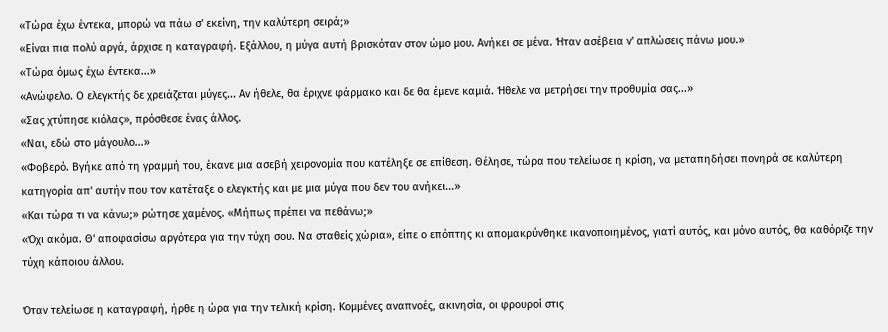«Τώρα έχω έντεκα, μπορώ να πάω σ' εκείνη, την καλύτερη σειρά;»
«Είναι πια πολύ αργά, άρχισε η καταγραφή. Εξάλλου, η μύγα αυτή βρισκόταν στον ώμο μου. Ανήκει σε μένα. Ήταν ασέβεια ν' απλώσεις πάνω μου.»
«Τώρα όμως έχω έντεκα...»
«Ανώφελο. Ο ελεγκτής δε χρειάζεται μύγες... Αν ήθελε, θα έριχνε φάρμακο και δε θα έμενε καμιά. Ήθελε να μετρήσει την προθυμία σας...»
«Σας χτύπησε κιόλας», πρόσθεσε ένας άλλος.
«Ναι, εδώ στο μάγουλο...»
«Φοβερό. Βγήκε από τη γραμμή του, έκανε μια ασεβή χειρονομία που κατέληξε σε επίθεση. Θέλησε, τώρα που τελείωσε η κρίση, να μεταπηδήσει πονηρά σε καλύτερη κατηγορία απ' αυτήν που τον κατέταξε ο ελεγκτής και με μια μύγα που δεν του ανήκει...»
«Και τώρα τι να κάνω;» ρώτησε χαμένος. «Μήπως πρέπει να πεθάνω;»
«Όχι ακόμα. Θ' αποφασίσω αργότερα για την τύχη σου. Να σταθείς χώρια», είπε ο επόπτης κι απομακρύνθηκε ικανοποιημένος, γιατί αυτός, και μόνο αυτός, θα καθόριζε την τύχη κάποιου άλλου.

Όταν τελείωσε η καταγραφή, ήρθε η ώρα για την τελική κρίση. Κομμένες αναπνοές, ακινησία, οι φρουροί στις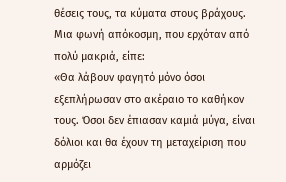θέσεις τους, τα κύματα στους βράχους. Μια φωνή απόκοσμη, που ερχόταν από πολύ μακριά, είπε:
«Θα λάβουν φαγητό μόνο όσοι εξεπλήρωσαν στο ακέραιο το καθήκον τους. Όσοι δεν έπιασαν καμιά μύγα, είναι δόλιοι και θα έχουν τη μεταχείριση που αρμόζει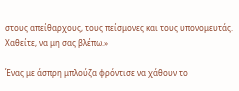στους απείθαρχους, τους πείσμονες και τους υπονομευτάς. Χαθείτε, να μη σας βλέπω.»

Ένας με άσπρη μπλούζα φρόντισε να χάθουν το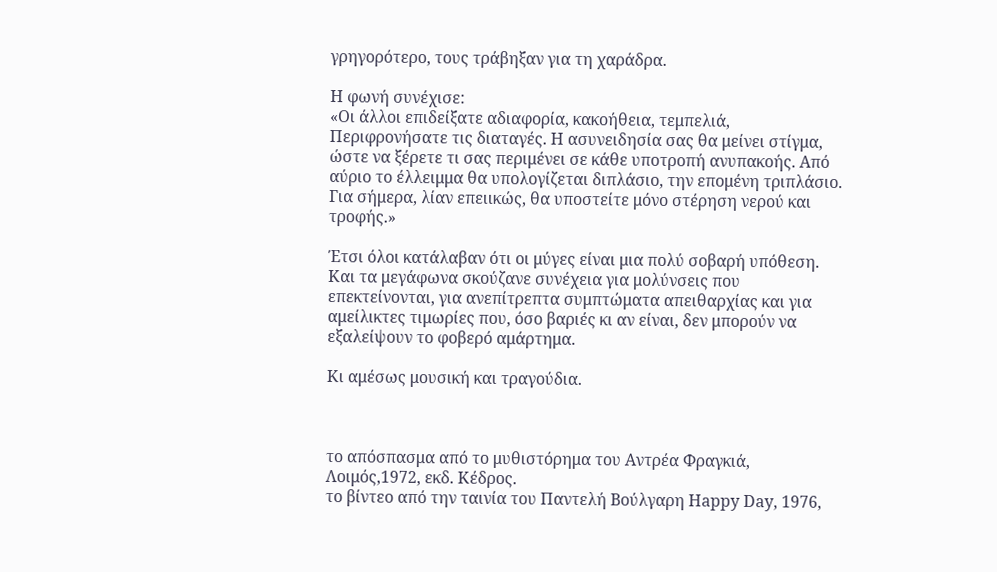γρηγορότερο, τους τράβηξαν για τη χαράδρα.

Η φωνή συνέχισε:
«Οι άλλοι επιδείξατε αδιαφορία, κακοήθεια, τεμπελιά, Περιφρονήσατε τις διαταγές. Η ασυνειδησία σας θα μείνει στίγμα, ώστε να ξέρετε τι σας περιμένει σε κάθε υποτροπή ανυπακοής. Από αύριο το έλλειμμα θα υπολογίζεται διπλάσιο, την επομένη τριπλάσιο. Για σήμερα, λίαν επειικώς, θα υποστείτε μόνο στέρηση νερού και τροφής.»

Έτσι όλοι κατάλαβαν ότι οι μύγες είναι μια πολύ σοβαρή υπόθεση. Και τα μεγάφωνα σκούζανε συνέχεια για μολύνσεις που επεκτείνονται, για ανεπίτρεπτα συμπτώματα απειθαρχίας και για αμείλικτες τιμωρίες που, όσο βαριές κι αν είναι, δεν μπορούν να εξαλείψουν το φοβερό αμάρτημα.

Κι αμέσως μουσική και τραγούδια.



το απόσπασμα από το μυθιστόρημα του Αντρέα Φραγκιά, Λοιμός,1972, εκδ. Κέδρος.
το βίντεο από την ταινία του Παντελή Βούλγαρη Happy Day, 1976,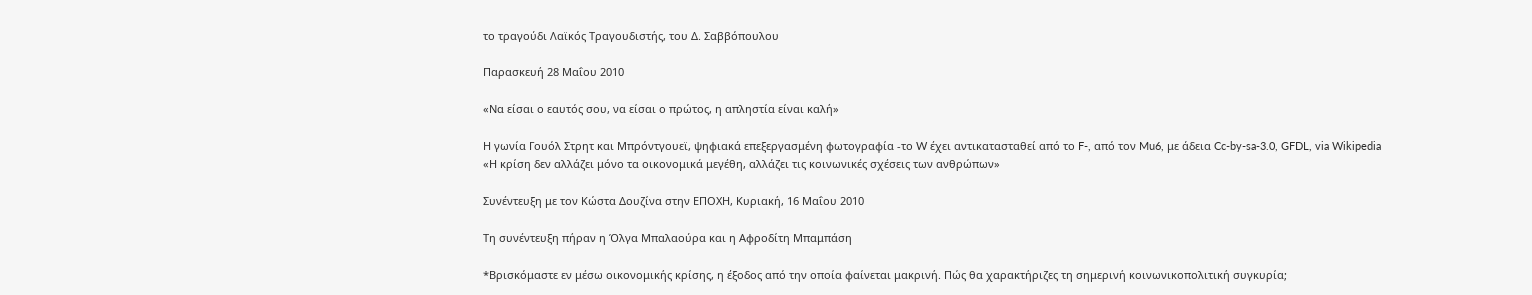το τραγούδι Λαϊκός Τραγουδιστής, του Δ. Σαββόπουλου

Παρασκευή 28 Μαΐου 2010

«Να είσαι ο εαυτός σου, να είσαι ο πρώτος, η απληστία είναι καλή»

Η γωνία Γουόλ Στρητ και Μπρόντγουεϊ, ψηφιακά επεξεργασμένη φωτογραφία -το W έχει αντικατασταθεί από το F-, από τον Mu6, με άδεια Cc-by-sa-3.0, GFDL, via Wikipedia
«Η κρίση δεν αλλάζει μόνο τα οικονομικά μεγέθη, αλλάζει τις κοινωνικές σχέσεις των ανθρώπων»

Συνέντευξη με τον Κώστα Δουζίνα στην ΕΠΟΧΗ, Κυριακή, 16 Μαΐου 2010

Τη συνέντευξη πήραν η Όλγα Μπαλαούρα και η Αφροδίτη Μπαμπάση

*Βρισκόμαστε εν μέσω οικονομικής κρίσης, η έξοδος από την οποία φαίνεται μακρινή. Πώς θα χαρακτήριζες τη σημερινή κοινωνικοπολιτική συγκυρία;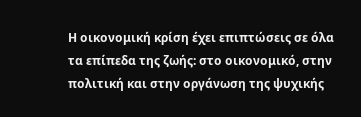Η οικονομική κρίση έχει επιπτώσεις σε όλα τα επίπεδα της ζωής: στο οικονομικό, στην πολιτική και στην οργάνωση της ψυχικής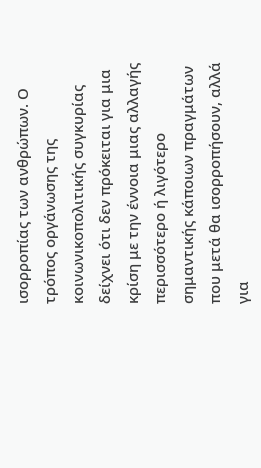ισορροπίας των ανθρώπων. Ο τρόπος οργάνωσης της κοινωνικοπολιτικής συγκυρίας δείχνει ότι δεν πρόκειται για μια κρίση με την έννοια μιας αλλαγής περισσότερο ή λιγότερο σημαντικής κάποιων πραγμάτων που μετά θα ισορροπήσουν, αλλά για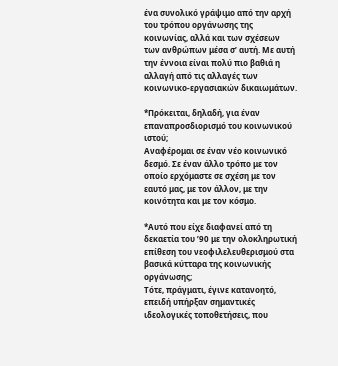ένα συνολικό γράψιμο από την αρχή του τρόπου οργάνωσης της κοινωνίας, αλλά και των σχέσεων των ανθρώπων μέσα σ’ αυτή. Με αυτή την έννοια είναι πολύ πιο βαθιά η αλλαγή από τις αλλαγές των κοινωνικο-εργασιακών δικαιωμάτων.

*Πρόκειται, δηλαδή, για έναν επαναπροσδιορισμό του κοινωνικού ιστού;
Αναφέρομαι σε έναν νέο κοινωνικό δεσμό. Σε έναν άλλο τρόπο με τον οποίο ερχόμαστε σε σχέση με τον εαυτό μας, με τον άλλον, με την κοινότητα και με τον κόσμο.

*Αυτό που είχε διαφανεί από τη δεκαετία του ’90 με την ολοκληρωτική επίθεση του νεοφιλελευθερισμού στα βασικά κύτταρα της κοινωνικής οργάνωσης;
Τότε, πράγματι, έγινε κατανοητό, επειδή υπήρξαν σημαντικές ιδεολογικές τοποθετήσεις, που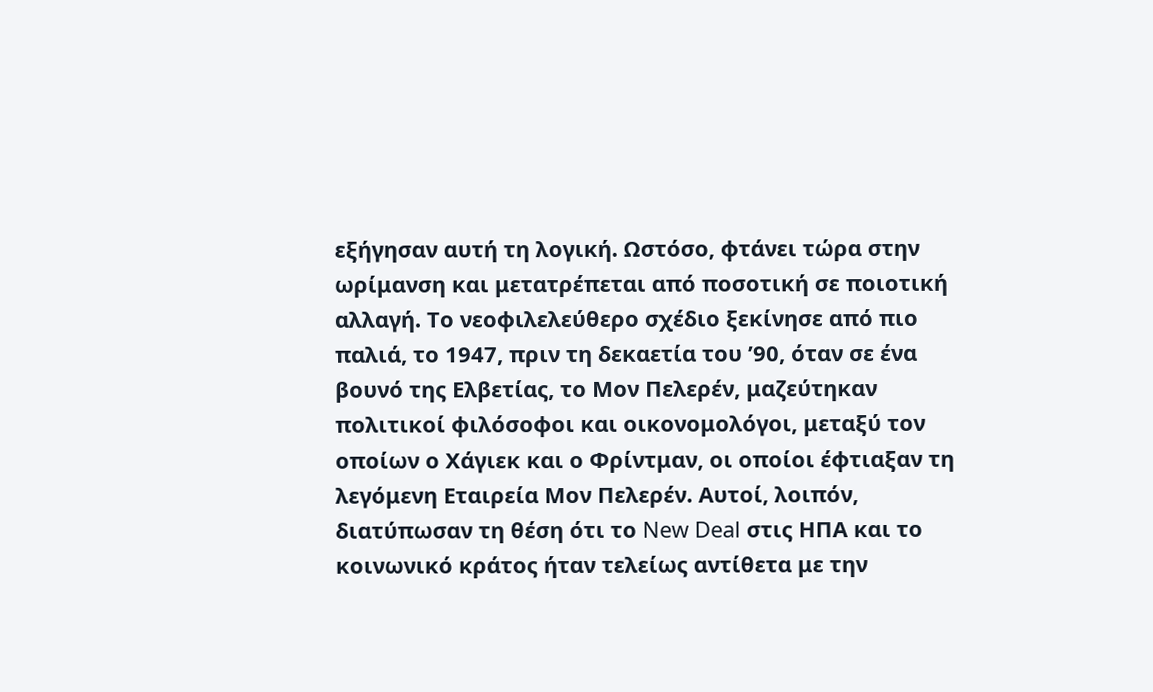εξήγησαν αυτή τη λογική. Ωστόσο, φτάνει τώρα στην ωρίμανση και μετατρέπεται από ποσοτική σε ποιοτική αλλαγή. Το νεοφιλελεύθερο σχέδιο ξεκίνησε από πιο παλιά, το 1947, πριν τη δεκαετία του ’90, όταν σε ένα βουνό της Ελβετίας, το Μον Πελερέν, μαζεύτηκαν πολιτικοί φιλόσοφοι και οικονομολόγοι, μεταξύ τον οποίων ο Χάγιεκ και ο Φρίντμαν, οι οποίοι έφτιαξαν τη λεγόμενη Εταιρεία Μον Πελερέν. Αυτοί, λοιπόν, διατύπωσαν τη θέση ότι το New Deal στις ΗΠΑ και το κοινωνικό κράτος ήταν τελείως αντίθετα με την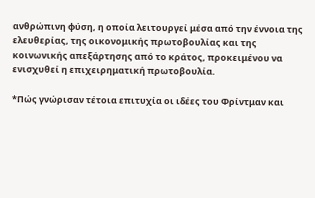ανθρώπινη φύση, η οποία λειτουργεί μέσα από την έννοια της ελευθερίας, της οικονομικής πρωτοβουλίας και της κοινωνικής απεξάρτησης από το κράτος, προκειμένου να ενισχυθεί η επιχειρηματική πρωτοβουλία.

*Πώς γνώρισαν τέτοια επιτυχία οι ιδέες του Φρίντμαν και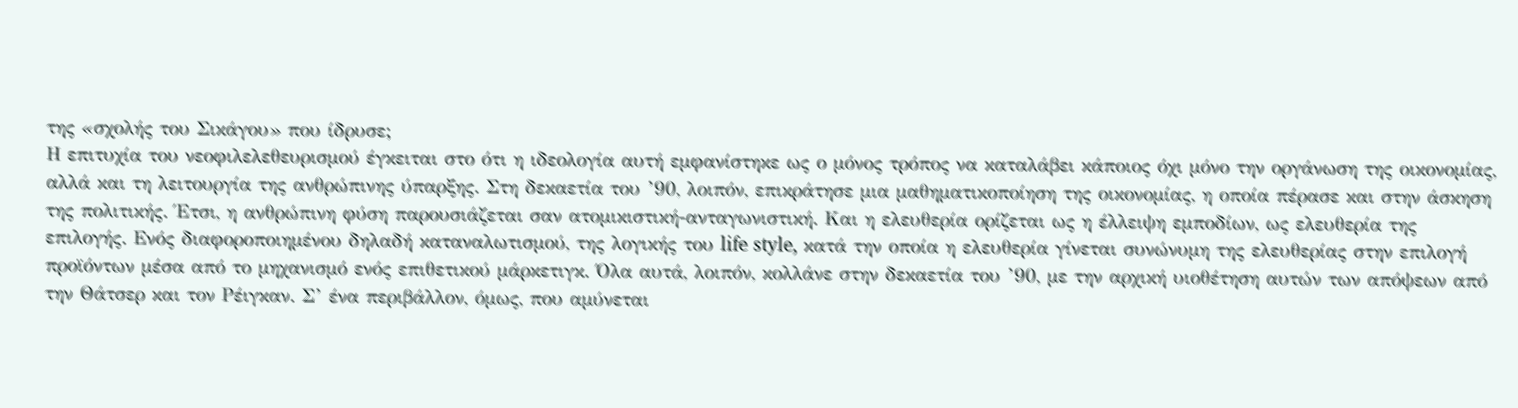της «σχολής του Σικάγου» που ίδρυσε;
Η επιτυχία του νεοφιλελεθευρισμού έγκειται στο ότι η ιδεολογία αυτή εμφανίστηκε ως ο μόνος τρόπος να καταλάβει κάποιος όχι μόνο την οργάνωση της οικονομίας, αλλά και τη λειτουργία της ανθρώπινης ύπαρξης. Στη δεκαετία του ’90, λοιπόν, επικράτησε μια μαθηματικοποίηση της οικονομίας, η οποία πέρασε και στην άσκηση της πολιτικής. Έτσι, η ανθρώπινη φύση παρουσιάζεται σαν ατομικιστική-ανταγωνιστική. Και η ελευθερία ορίζεται ως η έλλειψη εμποδίων, ως ελευθερία της επιλογής. Ενός διαφοροποιημένου δηλαδή καταναλωτισμού, της λογικής του life style, κατά την οποία η ελευθερία γίνεται συνώνυμη της ελευθερίας στην επιλογή προϊόντων μέσα από το μηχανισμό ενός επιθετικού μάρκετιγκ. Όλα αυτά, λοιπόν, κολλάνε στην δεκαετία του ’90, με την αρχική υιοθέτηση αυτών των απόψεων από την Θάτσερ και τον Ρέιγκαν. Σ’ ένα περιβάλλον, όμως, που αμύνεται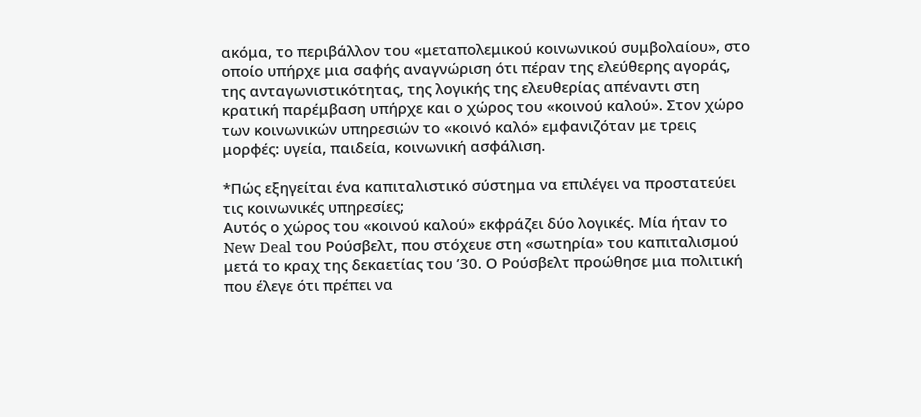ακόμα, το περιβάλλον του «μεταπολεμικού κοινωνικού συμβολαίου», στο οποίο υπήρχε μια σαφής αναγνώριση ότι πέραν της ελεύθερης αγοράς, της ανταγωνιστικότητας, της λογικής της ελευθερίας απέναντι στη κρατική παρέμβαση υπήρχε και ο χώρος του «κοινού καλού». Στον χώρο των κοινωνικών υπηρεσιών το «κοινό καλό» εμφανιζόταν με τρεις μορφές: υγεία, παιδεία, κοινωνική ασφάλιση.

*Πώς εξηγείται ένα καπιταλιστικό σύστημα να επιλέγει να προστατεύει τις κοινωνικές υπηρεσίες;
Αυτός ο χώρος του «κοινού καλού» εκφράζει δύο λογικές. Μία ήταν το New Deal του Ρούσβελτ, που στόχευε στη «σωτηρία» του καπιταλισμού μετά το κραχ της δεκαετίας του ’30. Ο Ρούσβελτ προώθησε μια πολιτική που έλεγε ότι πρέπει να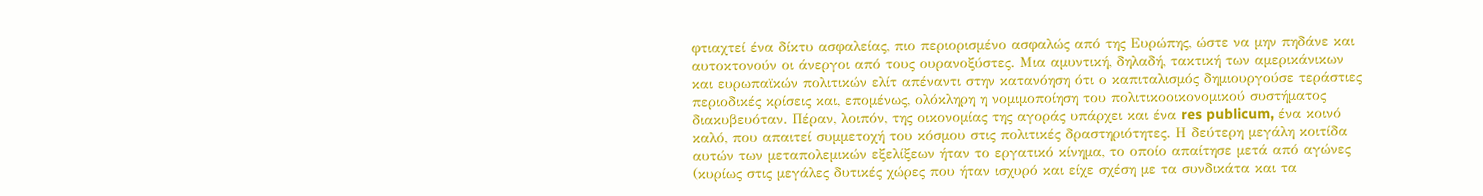φτιαχτεί ένα δίκτυ ασφαλείας, πιο περιορισμένο ασφαλώς από της Ευρώπης, ώστε να μην πηδάνε και αυτοκτονούν οι άνεργοι από τους ουρανοξύστες. Μια αμυντική, δηλαδή, τακτική των αμερικάνικων και ευρωπαϊκών πολιτικών ελίτ απέναντι στην κατανόηση ότι ο καπιταλισμός δημιουργούσε τεράστιες περιοδικές κρίσεις και, επομένως, ολόκληρη η νομιμοποίηση του πολιτικοοικονομικού συστήματος διακυβευόταν. Πέραν, λοιπόν, της οικονομίας της αγοράς υπάρχει και ένα res publicum, ένα κοινό καλό, που απαιτεί συμμετοχή του κόσμου στις πολιτικές δραστηριότητες. Η δεύτερη μεγάλη κοιτίδα αυτών των μεταπολεμικών εξελίξεων ήταν το εργατικό κίνημα, το οποίο απαίτησε μετά από αγώνες (κυρίως στις μεγάλες δυτικές χώρες που ήταν ισχυρό και είχε σχέση με τα συνδικάτα και τα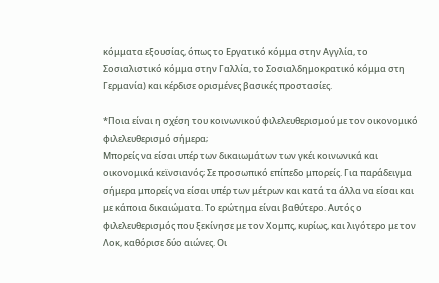κόμματα εξουσίας, όπως το Εργατικό κόμμα στην Αγγλία, το Σοσιαλιστικό κόμμα στην Γαλλία, το Σοσιαλδημοκρατικό κόμμα στη Γερμανία) και κέρδισε ορισμένες βασικές προστασίες.

*Ποια είναι η σχέση του κοινωνικού φιλελευθερισμού με τον οικονομικό φιλελευθερισμό σήμερα;
Μπορείς να είσαι υπέρ των δικαιωμάτων των γκέι κοινωνικά και οικονομικά κεϊνσιανός; Σε προσωπικό επίπεδο μπορείς. Για παράδειγμα σήμερα μπορείς να είσαι υπέρ των μέτρων και κατά τα άλλα να είσαι και με κάποια δικαιώματα. Το ερώτημα είναι βαθύτερο. Αυτός ο φιλελευθερισμός που ξεκίνησε με τον Χομπς, κυρίως, και λιγότερο με τον Λοκ, καθόρισε δύο αιώνες. Οι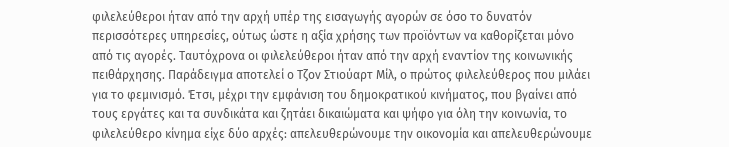φιλελεύθεροι ήταν από την αρχή υπέρ της εισαγωγής αγορών σε όσο το δυνατόν περισσότερες υπηρεσίες, ούτως ώστε η αξία χρήσης των προϊόντων να καθορίζεται μόνο από τις αγορές. Ταυτόχρονα οι φιλελεύθεροι ήταν από την αρχή εναντίον της κοινωνικής πειθάρχησης. Παράδειγμα αποτελεί ο Τζον Στιούαρτ Μίλ, ο πρώτος φιλελεύθερος που μιλάει για το φεμινισμό. Έτσι, μέχρι την εμφάνιση του δημοκρατικού κινήματος, που βγαίνει από τους εργάτες και τα συνδικάτα και ζητάει δικαιώματα και ψήφο για όλη την κοινωνία, το φιλελεύθερο κίνημα είχε δύο αρχές: απελευθερώνουμε την οικονομία και απελευθερώνουμε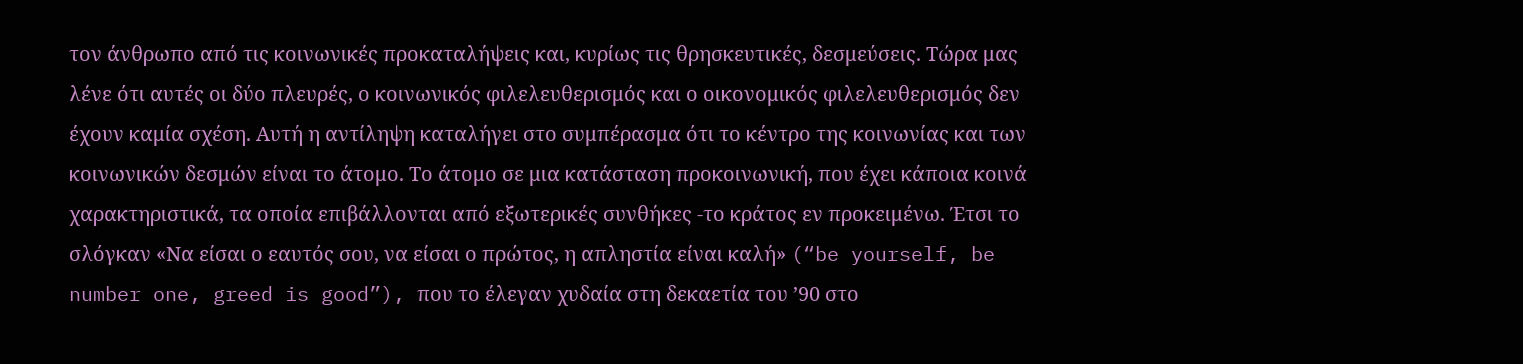τον άνθρωπο από τις κοινωνικές προκαταλήψεις και, κυρίως τις θρησκευτικές, δεσμεύσεις. Τώρα μας λένε ότι αυτές οι δύο πλευρές, ο κοινωνικός φιλελευθερισμός και ο οικονομικός φιλελευθερισμός δεν έχουν καμία σχέση. Αυτή η αντίληψη καταλήγει στο συμπέρασμα ότι το κέντρο της κοινωνίας και των κοινωνικών δεσμών είναι το άτομο. Το άτομο σε μια κατάσταση προκοινωνική, που έχει κάποια κοινά χαρακτηριστικά, τα οποία επιβάλλονται από εξωτερικές συνθήκες -το κράτος εν προκειμένω. Έτσι το σλόγκαν «Να είσαι ο εαυτός σου, να είσαι ο πρώτος, η απληστία είναι καλή» (“be yourself, be number one, greed is good”), που το έλεγαν χυδαία στη δεκαετία του ’90 στο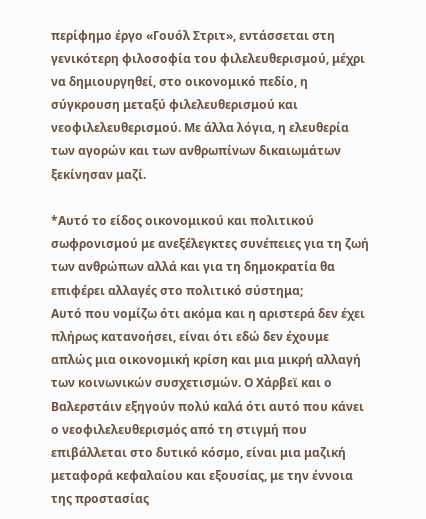περίφημο έργο «Γουόλ Στριτ», εντάσσεται στη γενικότερη φιλοσοφία του φιλελευθερισμού, μέχρι να δημιουργηθεί, στο οικονομικό πεδίο, η σύγκρουση μεταξύ φιλελευθερισμού και νεοφιλελευθερισμού. Με άλλα λόγια, η ελευθερία των αγορών και των ανθρωπίνων δικαιωμάτων ξεκίνησαν μαζί.

*Αυτό το είδος οικονομικού και πολιτικού σωφρονισμού με ανεξέλεγκτες συνέπειες για τη ζωή των ανθρώπων αλλά και για τη δημοκρατία θα επιφέρει αλλαγές στο πολιτικό σύστημα;
Αυτό που νομίζω ότι ακόμα και η αριστερά δεν έχει πλήρως κατανοήσει, είναι ότι εδώ δεν έχουμε απλώς μια οικονομική κρίση και μια μικρή αλλαγή των κοινωνικών συσχετισμών. Ο Χάρβεϊ και ο Βαλερστάιν εξηγούν πολύ καλά ότι αυτό που κάνει ο νεοφιλελευθερισμός από τη στιγμή που επιβάλλεται στο δυτικό κόσμο, είναι μια μαζική μεταφορά κεφαλαίου και εξουσίας, με την έννοια της προστασίας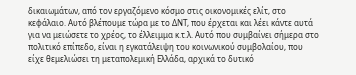δικαιωμάτων, από τον εργαζόμενο κόσμο στις οικονομικές ελίτ, στο κεφάλαιο. Αυτό βλέπουμε τώρα με το ΔΝΤ, που έρχεται και λέει κάντε αυτά για να μειώσετε το χρέος, το έλλειμμα κ.τ.λ. Αυτό που συμβαίνει σήμερα στο πολιτικό επίπεδο, είναι η εγκατάλειψη του κοινωνικού συμβολαίου, που είχε θεμελιώσει τη μεταπολεμική Ελλάδα, αρχικά το δυτικό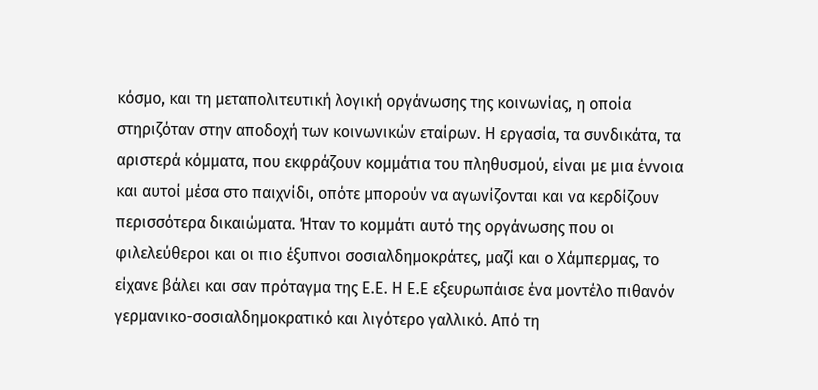κόσμο, και τη μεταπολιτευτική λογική οργάνωσης της κοινωνίας, η οποία στηριζόταν στην αποδοχή των κοινωνικών εταίρων. Η εργασία, τα συνδικάτα, τα αριστερά κόμματα, που εκφράζουν κομμάτια του πληθυσμού, είναι με μια έννοια και αυτοί μέσα στο παιχνίδι, οπότε μπορούν να αγωνίζονται και να κερδίζουν περισσότερα δικαιώματα. Ήταν το κομμάτι αυτό της οργάνωσης που οι φιλελεύθεροι και οι πιο έξυπνοι σοσιαλδημοκράτες, μαζί και ο Χάμπερμας, το είχανε βάλει και σαν πρόταγμα της Ε.Ε. Η Ε.Ε εξευρωπάισε ένα μοντέλο πιθανόν γερμανικο-σοσιαλδημοκρατικό και λιγότερο γαλλικό. Από τη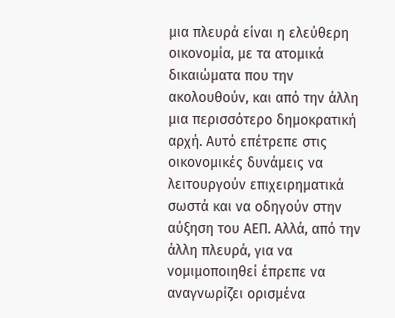μια πλευρά είναι η ελεύθερη οικονομία, με τα ατομικά δικαιώματα που την ακολουθούν, και από την άλλη μια περισσότερο δημοκρατική αρχή. Αυτό επέτρεπε στις οικονομικές δυνάμεις να λειτουργούν επιχειρηματικά σωστά και να οδηγούν στην αύξηση του ΑΕΠ. Αλλά, από την άλλη πλευρά, για να νομιμοποιηθεί έπρεπε να αναγνωρίζει ορισμένα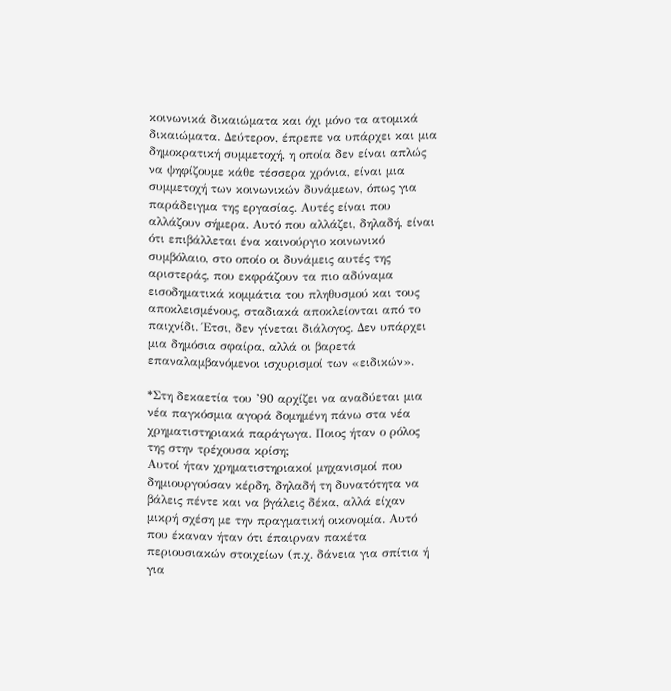κοινωνικά δικαιώματα και όχι μόνο τα ατομικά δικαιώματα. Δεύτερον, έπρεπε να υπάρχει και μια δημοκρατική συμμετοχή, η οποία δεν είναι απλώς να ψηφίζουμε κάθε τέσσερα χρόνια, είναι μια συμμετοχή των κοινωνικών δυνάμεων, όπως για παράδειγμα της εργασίας. Αυτές είναι που αλλάζουν σήμερα. Αυτό που αλλάζει, δηλαδή, είναι ότι επιβάλλεται ένα καινούργιο κοινωνικό συμβόλαιο, στο οποίο οι δυνάμεις αυτές της αριστεράς, που εκφράζουν τα πιο αδύναμα εισοδηματικά κομμάτια του πληθυσμού και τους αποκλεισμένους, σταδιακά αποκλείονται από το παιχνίδι. Έτσι, δεν γίνεται διάλογος. Δεν υπάρχει μια δημόσια σφαίρα, αλλά οι βαρετά επαναλαμβανόμενοι ισχυρισμοί των «ειδικών».

*Στη δεκαετία του ’90 αρχίζει να αναδύεται μια νέα παγκόσμια αγορά δομημένη πάνω στα νέα χρηματιστηριακά παράγωγα. Ποιος ήταν ο ρόλος της στην τρέχουσα κρίση;
Αυτοί ήταν χρηματιστηριακοί μηχανισμοί που δημιουργούσαν κέρδη, δηλαδή τη δυνατότητα να βάλεις πέντε και να βγάλεις δέκα, αλλά είχαν μικρή σχέση με την πραγματική οικονομία. Αυτό που έκαναν ήταν ότι έπαιρναν πακέτα περιουσιακών στοιχείων (π.χ. δάνεια για σπίτια ή για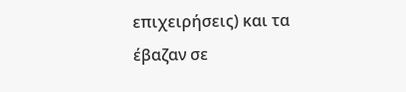επιχειρήσεις) και τα έβαζαν σε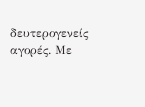δευτερογενείς αγορές. Με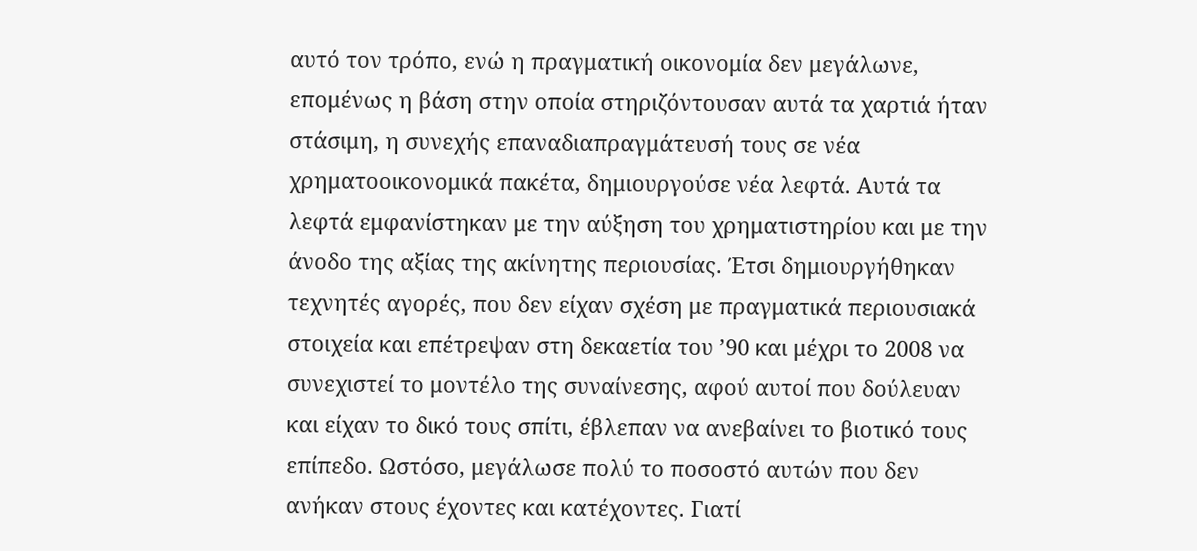αυτό τον τρόπο, ενώ η πραγματική οικονομία δεν μεγάλωνε, επομένως η βάση στην οποία στηριζόντουσαν αυτά τα χαρτιά ήταν στάσιμη, η συνεχής επαναδιαπραγμάτευσή τους σε νέα χρηματοοικονομικά πακέτα, δημιουργούσε νέα λεφτά. Αυτά τα λεφτά εμφανίστηκαν με την αύξηση του χρηματιστηρίου και με την άνοδο της αξίας της ακίνητης περιουσίας. Έτσι δημιουργήθηκαν τεχνητές αγορές, που δεν είχαν σχέση με πραγματικά περιουσιακά στοιχεία και επέτρεψαν στη δεκαετία του ’90 και μέχρι το 2008 να συνεχιστεί το μοντέλο της συναίνεσης, αφού αυτοί που δούλευαν και είχαν το δικό τους σπίτι, έβλεπαν να ανεβαίνει το βιοτικό τους επίπεδο. Ωστόσο, μεγάλωσε πολύ το ποσοστό αυτών που δεν ανήκαν στους έχοντες και κατέχοντες. Γιατί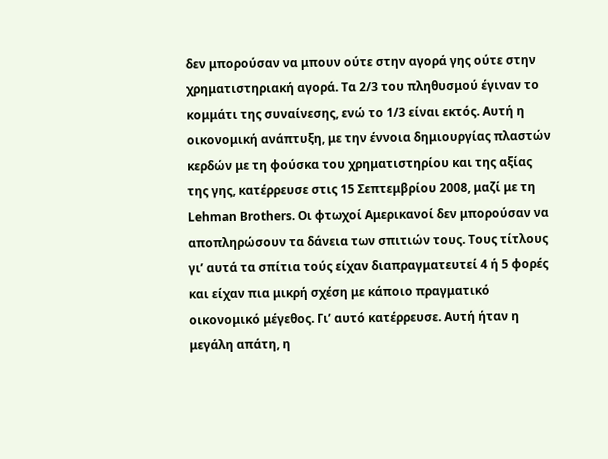δεν μπορούσαν να μπουν ούτε στην αγορά γης ούτε στην χρηματιστηριακή αγορά. Τα 2/3 του πληθυσμού έγιναν το κομμάτι της συναίνεσης, ενώ το 1/3 είναι εκτός. Αυτή η οικονομική ανάπτυξη, με την έννοια δημιουργίας πλαστών κερδών με τη φούσκα του χρηματιστηρίου και της αξίας της γης, κατέρρευσε στις 15 Σεπτεμβρίου 2008, μαζί με τη Lehman Brothers. Οι φτωχοί Αμερικανοί δεν μπορούσαν να αποπληρώσουν τα δάνεια των σπιτιών τους. Τους τίτλους γι’ αυτά τα σπίτια τούς είχαν διαπραγματευτεί 4 ή 5 φορές και είχαν πια μικρή σχέση με κάποιο πραγματικό οικονομικό μέγεθος. Γι’ αυτό κατέρρευσε. Αυτή ήταν η μεγάλη απάτη, η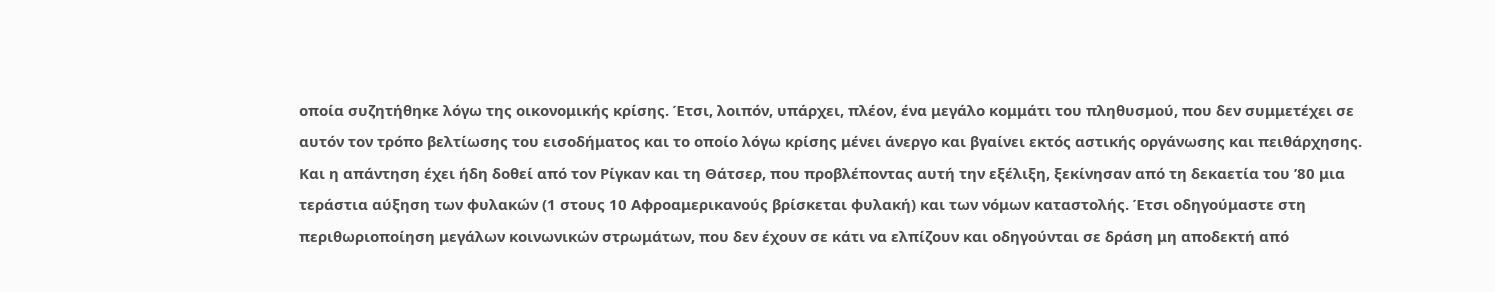οποία συζητήθηκε λόγω της οικονομικής κρίσης. Έτσι, λοιπόν, υπάρχει, πλέον, ένα μεγάλο κομμάτι του πληθυσμού, που δεν συμμετέχει σε αυτόν τον τρόπο βελτίωσης του εισοδήματος και το οποίο λόγω κρίσης μένει άνεργο και βγαίνει εκτός αστικής οργάνωσης και πειθάρχησης. Και η απάντηση έχει ήδη δοθεί από τον Ρίγκαν και τη Θάτσερ, που προβλέποντας αυτή την εξέλιξη, ξεκίνησαν από τη δεκαετία του ’80 μια τεράστια αύξηση των φυλακών (1 στους 10 Αφροαμερικανούς βρίσκεται φυλακή) και των νόμων καταστολής. Έτσι οδηγούμαστε στη περιθωριοποίηση μεγάλων κοινωνικών στρωμάτων, που δεν έχουν σε κάτι να ελπίζουν και οδηγούνται σε δράση μη αποδεκτή από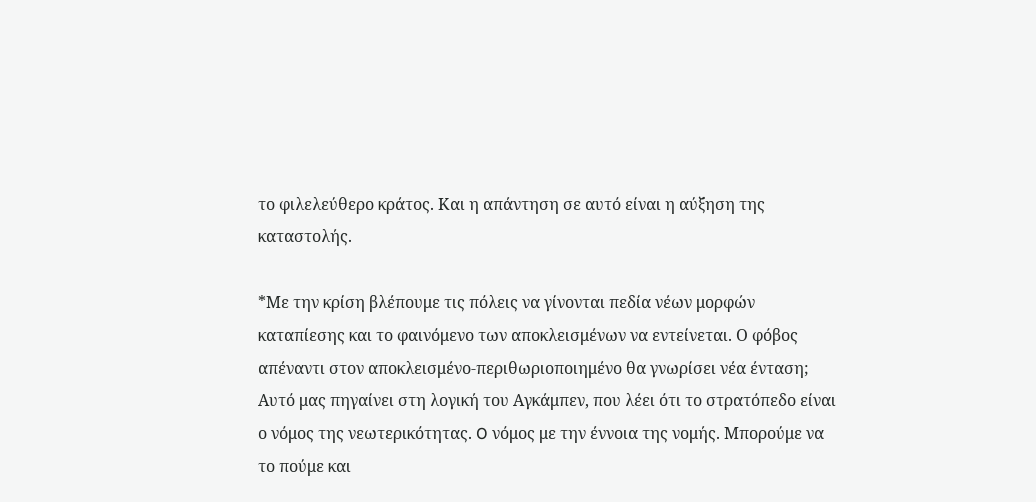το φιλελεύθερο κράτος. Και η απάντηση σε αυτό είναι η αύξηση της καταστολής.

*Με την κρίση βλέπουμε τις πόλεις να γίνονται πεδία νέων μορφών καταπίεσης και το φαινόμενο των αποκλεισμένων να εντείνεται. Ο φόβος απέναντι στον αποκλεισμένο-περιθωριοποιημένο θα γνωρίσει νέα ένταση;
Αυτό μας πηγαίνει στη λογική του Αγκάμπεν, που λέει ότι το στρατόπεδο είναι ο νόμος της νεωτερικότητας. O νόμος με την έννοια της νομής. Μπορούμε να το πούμε και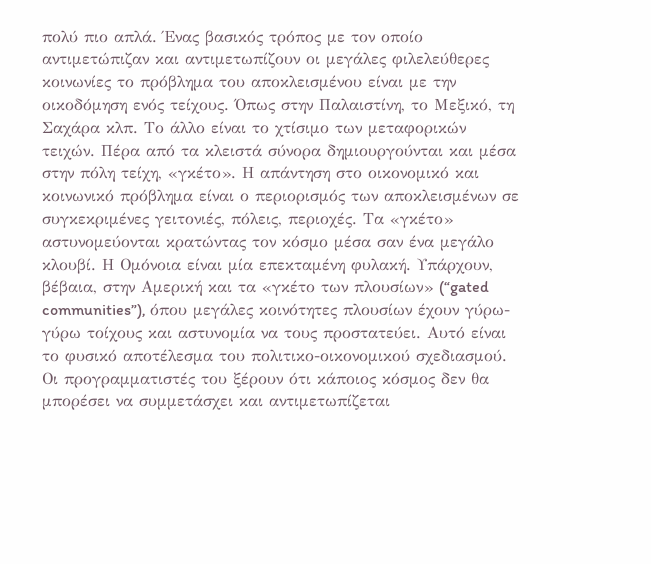πολύ πιο απλά. Ένας βασικός τρόπος με τον οποίο αντιμετώπιζαν και αντιμετωπίζουν οι μεγάλες φιλελεύθερες κοινωνίες το πρόβλημα του αποκλεισμένου είναι με την οικοδόμηση ενός τείχους. Όπως στην Παλαιστίνη, το Μεξικό, τη Σαχάρα κλπ. Το άλλο είναι το χτίσιμο των μεταφορικών τειχών. Πέρα από τα κλειστά σύνορα δημιουργούνται και μέσα στην πόλη τείχη, «γκέτο». Η απάντηση στο οικονομικό και κοινωνικό πρόβλημα είναι ο περιορισμός των αποκλεισμένων σε συγκεκριμένες γειτονιές, πόλεις, περιοχές. Τα «γκέτο» αστυνομεύονται κρατώντας τον κόσμο μέσα σαν ένα μεγάλο κλουβί. Η Ομόνοια είναι μία επεκταμένη φυλακή. Υπάρχουν, βέβαια, στην Αμερική και τα «γκέτο των πλουσίων» (“gated communities”), όπου μεγάλες κοινότητες πλουσίων έχουν γύρω-γύρω τοίχους και αστυνομία να τους προστατεύει. Αυτό είναι το φυσικό αποτέλεσμα του πολιτικο-οικονομικού σχεδιασμού. Οι προγραμματιστές του ξέρουν ότι κάποιος κόσμος δεν θα μπορέσει να συμμετάσχει και αντιμετωπίζεται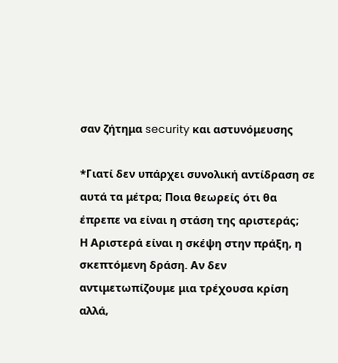σαν ζήτημα security και αστυνόμευσης

*Γιατί δεν υπάρχει συνολική αντίδραση σε αυτά τα μέτρα; Ποια θεωρείς ότι θα έπρεπε να είναι η στάση της αριστεράς;
Η Αριστερά είναι η σκέψη στην πράξη, η σκεπτόμενη δράση. Αν δεν αντιμετωπίζουμε μια τρέχουσα κρίση αλλά,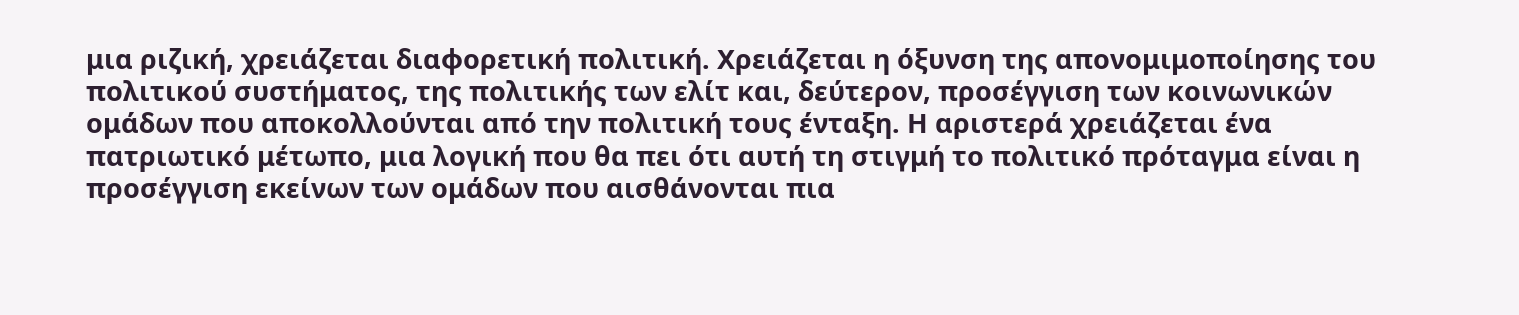μια ριζική, χρειάζεται διαφορετική πολιτική. Χρειάζεται η όξυνση της απονομιμοποίησης του πολιτικού συστήματος, της πολιτικής των ελίτ και, δεύτερον, προσέγγιση των κοινωνικών ομάδων που αποκολλούνται από την πολιτική τους ένταξη. Η αριστερά χρειάζεται ένα πατριωτικό μέτωπο, μια λογική που θα πει ότι αυτή τη στιγμή το πολιτικό πρόταγμα είναι η προσέγγιση εκείνων των ομάδων που αισθάνονται πια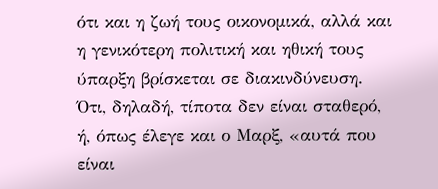ότι και η ζωή τους οικονομικά, αλλά και η γενικότερη πολιτική και ηθική τους ύπαρξη βρίσκεται σε διακινδύνευση. Ότι, δηλαδή, τίποτα δεν είναι σταθερό, ή, όπως έλεγε και ο Μαρξ, «αυτά που είναι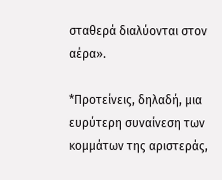σταθερά διαλύονται στον αέρα».

*Προτείνεις, δηλαδή, μια ευρύτερη συναίνεση των κομμάτων της αριστεράς,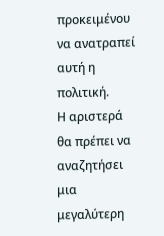προκειμένου να ανατραπεί αυτή η πολιτική.
Η αριστερά θα πρέπει να αναζητήσει μια μεγαλύτερη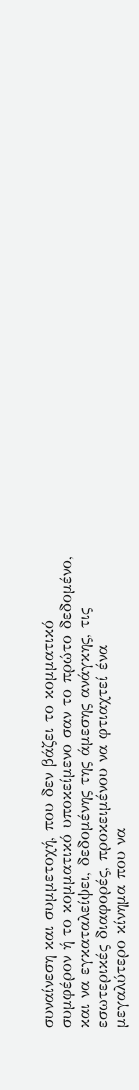συναίνεση και συμμετοχή, που δεν βάζει το κομματικό συμφέρον ή το κομματικό υποκείμενο σαν το πρώτο δεδομένο, και να εγκαταλείψει, δεδομένης της άμεσης ανάγκης, τις εσωτερικές διαφορές, προκειμένου να φτιαχτεί ένα μεγαλύτερο κίνημα που να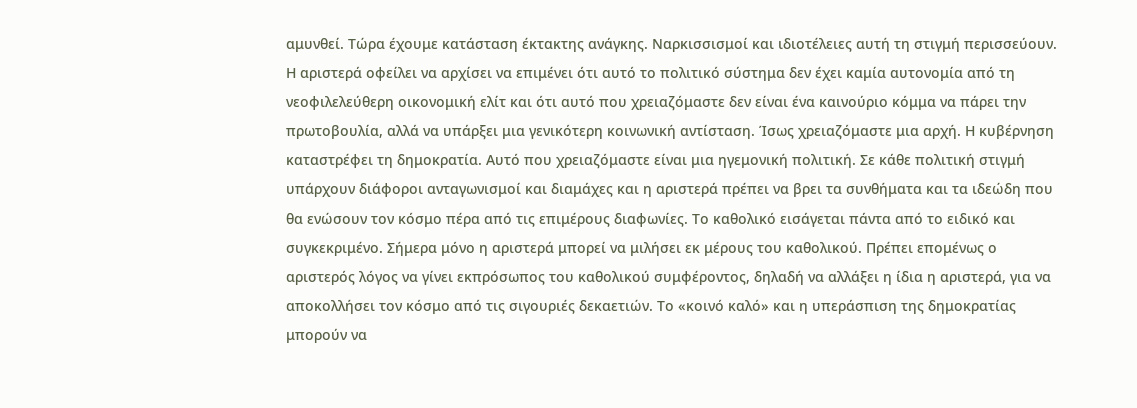αμυνθεί. Τώρα έχουμε κατάσταση έκτακτης ανάγκης. Ναρκισσισμοί και ιδιοτέλειες αυτή τη στιγμή περισσεύουν. Η αριστερά οφείλει να αρχίσει να επιμένει ότι αυτό το πολιτικό σύστημα δεν έχει καμία αυτονομία από τη νεοφιλελεύθερη οικονομική ελίτ και ότι αυτό που χρειαζόμαστε δεν είναι ένα καινούριο κόμμα να πάρει την πρωτοβουλία, αλλά να υπάρξει μια γενικότερη κοινωνική αντίσταση. Ίσως χρειαζόμαστε μια αρχή. Η κυβέρνηση καταστρέφει τη δημοκρατία. Αυτό που χρειαζόμαστε είναι μια ηγεμονική πολιτική. Σε κάθε πολιτική στιγμή υπάρχουν διάφοροι ανταγωνισμοί και διαμάχες και η αριστερά πρέπει να βρει τα συνθήματα και τα ιδεώδη που θα ενώσουν τον κόσμο πέρα από τις επιμέρους διαφωνίες. Το καθολικό εισάγεται πάντα από το ειδικό και συγκεκριμένο. Σήμερα μόνο η αριστερά μπορεί να μιλήσει εκ μέρους του καθολικού. Πρέπει επομένως ο αριστερός λόγος να γίνει εκπρόσωπος του καθολικού συμφέροντος, δηλαδή να αλλάξει η ίδια η αριστερά, για να αποκολλήσει τον κόσμο από τις σιγουριές δεκαετιών. Το «κοινό καλό» και η υπεράσπιση της δημοκρατίας μπορούν να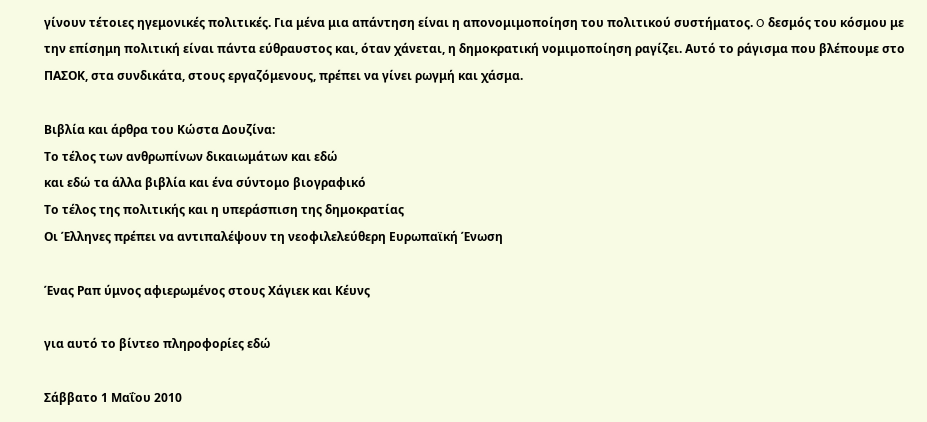γίνουν τέτοιες ηγεμονικές πολιτικές. Για μένα μια απάντηση είναι η απονομιμοποίηση του πολιτικού συστήματος. O δεσμός του κόσμου με την επίσημη πολιτική είναι πάντα εύθραυστος και, όταν χάνεται, η δημοκρατική νομιμοποίηση ραγίζει. Αυτό το ράγισμα που βλέπουμε στο ΠΑΣΟΚ, στα συνδικάτα, στους εργαζόμενους, πρέπει να γίνει ρωγμή και χάσμα.

Βιβλία και άρθρα του Κώστα Δουζίνα:
Το τέλος των ανθρωπίνων δικαιωμάτων και εδώ
και εδώ τα άλλα βιβλία και ένα σύντομο βιογραφικό
Το τέλος της πολιτικής και η υπεράσπιση της δημοκρατίας
Οι Έλληνες πρέπει να αντιπαλέψουν τη νεοφιλελεύθερη Ευρωπαϊκή Ένωση

Ένας Ραπ ύμνος αφιερωμένος στους Χάγιεκ και Κέυνς

για αυτό το βίντεο πληροφορίες εδώ

Σάββατο 1 Μαΐου 2010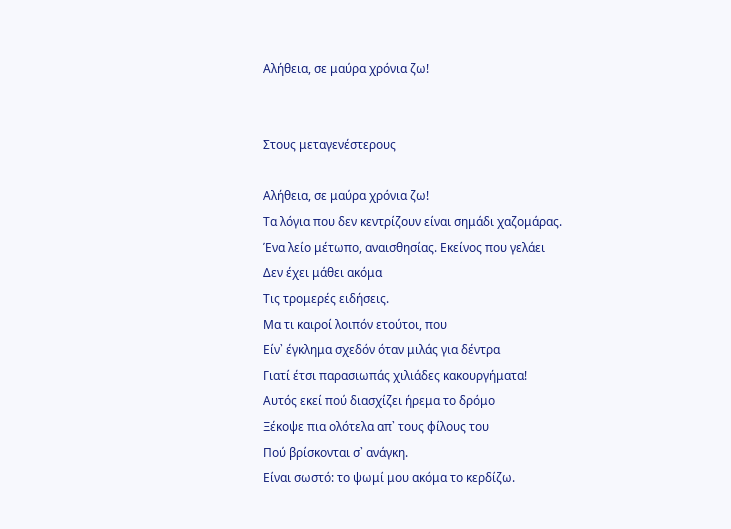Αλήθεια, σε μαύρα χρόνια ζω!


Στους μεταγενέστερους

Αλήθεια, σε μαύρα χρόνια ζω!
Τα λόγια που δεν κεντρίζουν είναι σημάδι χαζομάρας.
Ένα λείο μέτωπο, αναισθησίας. Εκείνος που γελάει
Δεν έχει μάθει ακόμα
Τις τρομερές ειδήσεις.
Μα τι καιροί λοιπόν ετούτοι, που
Είν᾿ έγκλημα σχεδόν όταν μιλάς για δέντρα
Γιατί έτσι παρασιωπάς χιλιάδες κακουργήματα!
Αυτός εκεί πού διασχίζει ήρεμα το δρόμο
Ξέκοψε πια ολότελα απ᾿ τους φίλους του
Πού βρίσκονται σ᾿ ανάγκη.
Είναι σωστό: το ψωμί μου ακόμα το κερδίζω.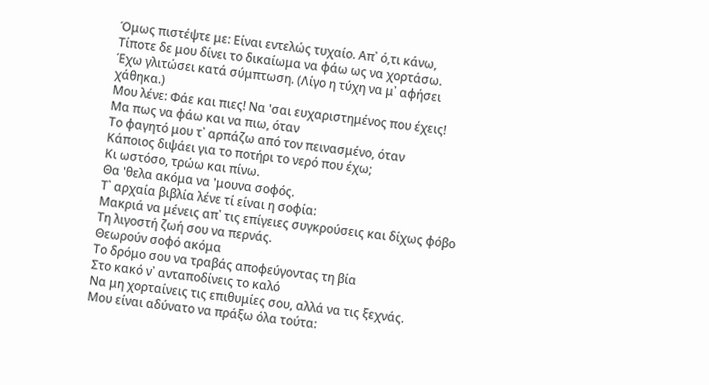Όμως πιστέψτε με: Είναι εντελώς τυχαίο. Απ᾿ ό,τι κάνω,
Τίποτε δε μου δίνει το δικαίωμα να φάω ως να χορτάσω.
Έχω γλιτώσει κατά σύμπτωση. (Λίγο η τύχη να μ᾿ αφήσει
χάθηκα.)
Μου λένε: Φάε και πιες! Να 'σαι ευχαριστημένος που έχεις!
Μα πως να φάω και να πιω, όταν
Το φαγητό μου τ᾿ αρπάζω από τον πεινασμένο, όταν
Κάποιος διψάει για το ποτήρι το νερό που έχω;
Κι ωστόσο, τρώω και πίνω.
Θα 'θελα ακόμα να 'μουνα σοφός.
Τ᾿ αρχαία βιβλία λένε τί είναι η σοφία:
Μακριά να μένεις απ᾿ τις επίγειες συγκρούσεις και δίχως φόβο
Τη λιγοστή ζωή σου να περνάς.
Θεωρούν σοφό ακόμα
Το δρόμο σου να τραβάς αποφεύγοντας τη βία
Στο κακό ν᾿ ανταποδίνεις το καλό
Να μη χορταίνεις τις επιθυμίες σου, αλλά να τις ξεχνάς.
Μου είναι αδύνατο να πράξω όλα τούτα: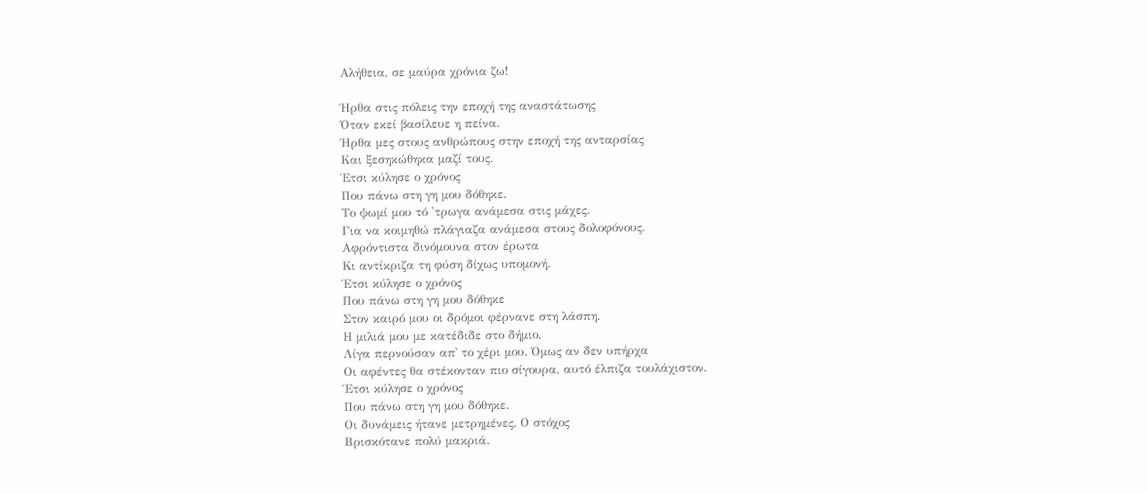Αλήθεια, σε μαύρα χρόνια ζω!

Ήρθα στις πόλεις την εποχή της αναστάτωσης
Όταν εκεί βασίλευε η πείνα.
Ήρθα μες στους ανθρώπους στην εποχή της ανταρσίας
Και ξεσηκώθηκα μαζί τους.
Έτσι κύλησε ο χρόνος
Που πάνω στη γη μου δόθηκε.
Το ψωμί μου τό 'τρωγα ανάμεσα στις μάχες.
Για να κοιμηθώ πλάγιαζα ανάμεσα στους δολοφόνους.
Αφρόντιστα δινόμουνα στον έρωτα
Κι αντίκριζα τη φύση δίχως υπομονή.
Έτσι κύλησε ο χρόνος
Που πάνω στη γη μου δόθηκε
Στον καιρό μου οι δρόμοι φέρνανε στη λάσπη.
Η μιλιά μου με κατέδιδε στο δήμιο.
Λίγα περνούσαν απ᾿ το χέρι μου. Όμως αν δεν υπήρχα
Οι αφέντες θα στέκονταν πιο σίγουρα, αυτό έλπιζα τουλάχιστον.
Έτσι κύλησε ο χρόνος
Που πάνω στη γη μου δόθηκε.
Οι δυνάμεις ήτανε μετρημένες. Ο στόχος
Βρισκότανε πολύ μακριά.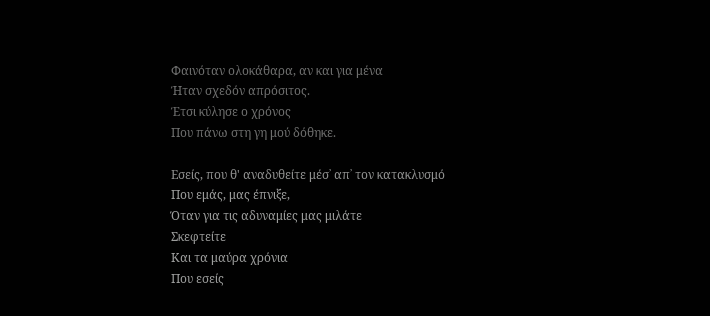Φαινόταν ολοκάθαρα, αν και για μένα
Ήταν σχεδόν απρόσιτος.
Έτσι κύλησε ο χρόνος
Που πάνω στη γη μού δόθηκε.

Εσείς, που θ' αναδυθείτε μέσ᾿ απ᾿ τον κατακλυσμό
Που εμάς, μας έπνιξε,
Όταν για τις αδυναμίες μας μιλάτε
Σκεφτείτε
Και τα μαύρα χρόνια
Που εσείς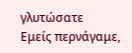γλυτώσατε
Εμείς περνάγαμε,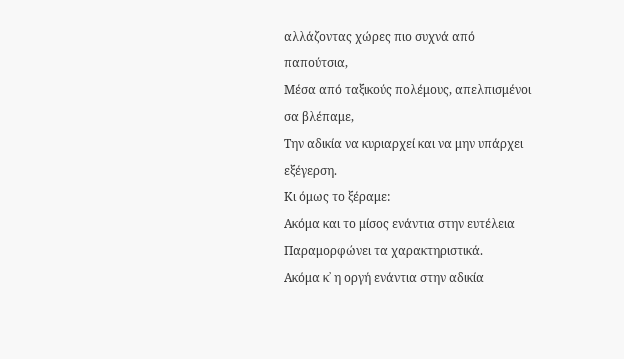αλλάζοντας χώρες πιο συχνά από παπούτσια,
Μέσα από ταξικούς πολέμους, απελπισμένοι σα βλέπαμε,
Την αδικία να κυριαρχεί και να μην υπάρχει εξέγερση.
Κι όμως το ξέραμε:
Ακόμα και το μίσος ενάντια στην ευτέλεια
Παραμορφώνει τα χαρακτηριστικά.
Ακόμα κ᾿ η οργή ενάντια στην αδικία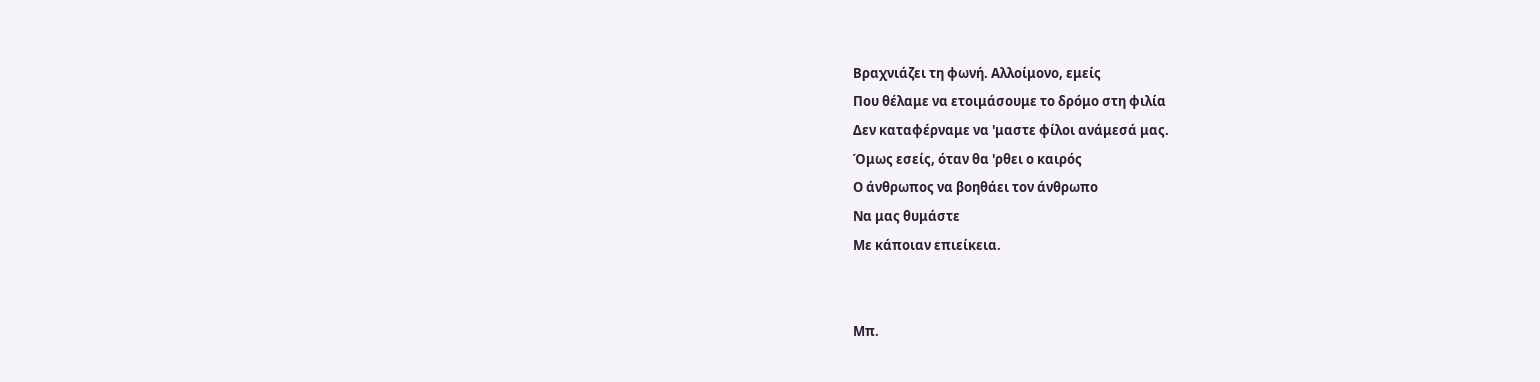Βραχνιάζει τη φωνή. Αλλοίμονο, εμείς
Που θέλαμε να ετοιμάσουμε το δρόμο στη φιλία
Δεν καταφέρναμε να 'μαστε φίλοι ανάμεσά μας.
Όμως εσείς, όταν θα 'ρθει ο καιρός
Ο άνθρωπος να βοηθάει τον άνθρωπο
Να μας θυμάστε
Με κάποιαν επιείκεια.


Μπ.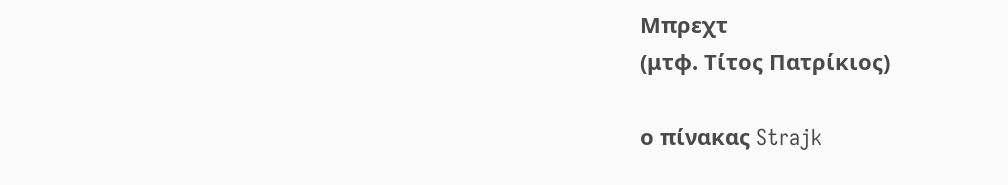Μπρεχτ
(μτφ. Τίτος Πατρίκιος)

ο πίνακας Strajk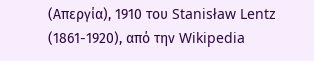(Απεργία), 1910 του Stanisław Lentz (1861-1920), από την Wikipedia